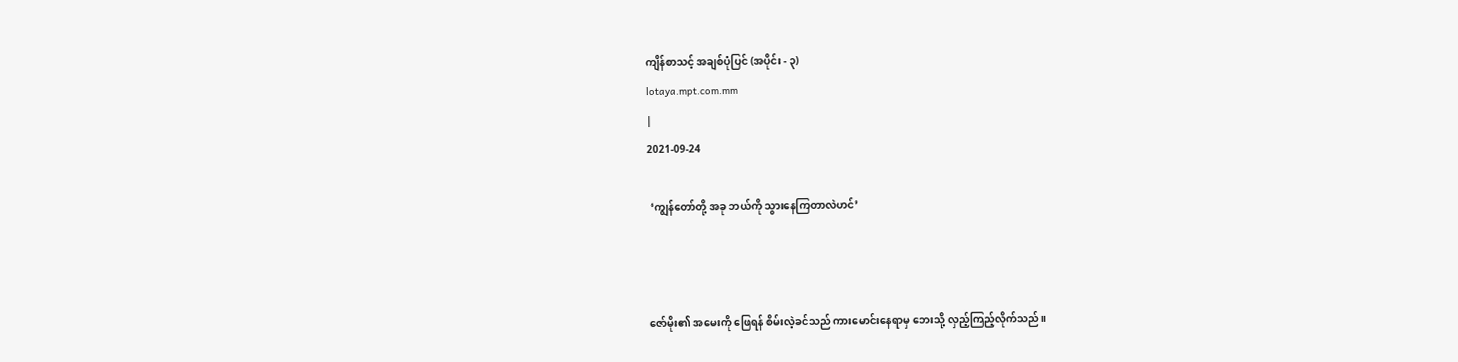ကျိန်စာသင့် အချစ်ပုံပြင် (အပိုင်း - ၃)
lotaya.mpt.com.mm
|
2021-09-24

 ‘ကျွန်တော်တို့ အခု ဘယ်ကို သွားနေကြတာလဲဟင်’



ဇော်မိုး၏ အမေးကို ဖြေရန် စိမ်းလဲ့ခင်သည် ကားမောင်းနေရာမှ ဘေးသို့ လှည့်ကြည့်လိုက်သည်။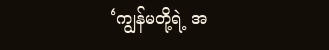‘ကျွန်မတို့ရဲ့ အ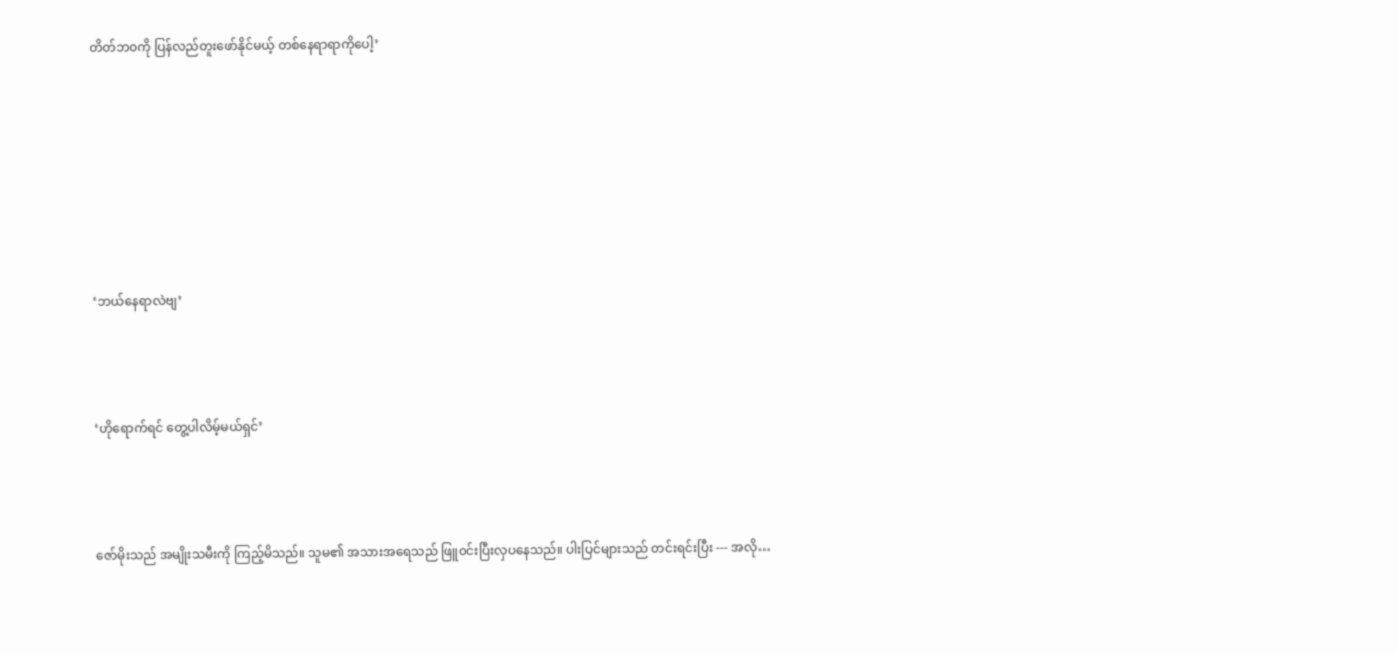တိတ်ဘ၀ကို ပြန်လည်တူးဖော်နိုင်မယ့် တစ်နေရာရာကိုပေါ့’







‘ဘယ်နေရာလဲဗျ’



‘ဟိုရောက်ရင် တွေ့ပါလိမ့်မယ်ရှင်’



ဇော်မိုးသည် အမျိုးသမီးကို ကြည့်မိသည်။ သူမ၏ အသားအရေသည် ဖြူ၀င်းပြီးလှပနေသည်။ ပါးပြင်များသည် တင်းရင်းပြီး --- အလို…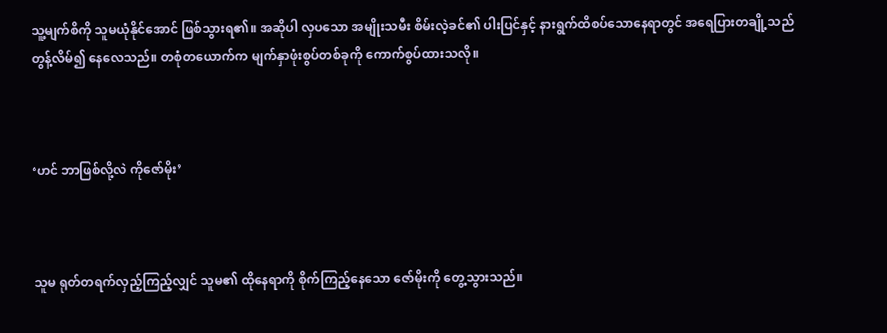သူ့မျက်စိကို သူမယုံနိုင်အောင် ဖြစ်သွားရ၏။ အဆိုပါ လှပသော အမျိုးသမီး စိမ်းလဲ့ခင်၏ ပါးပြင်နှင့် နားရွက်ထိစပ်သောနေရာတွင် အရေပြားတချို့သည် တွန့်လိမ်၍ နေလေသည်။ တစုံတယောက်က မျက်နှာဖုံးစွပ်တစ်ခုကို ကောက်စွပ်ထားသလို။



‘ဟင် ဘာဖြစ်လို့လဲ ကိုဇော်မိုး’



သူမ ရုတ်တရက်လှည့်ကြည့်လျှင် သူမ၏ ထိုနေရာကို စိုက်ကြည့်နေသော ဇော်မိုးကို တွေ့သွားသည်။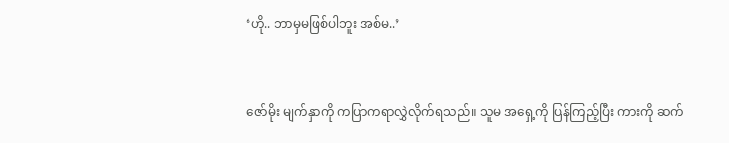‘ဟို.. ဘာမှမဖြစ်ပါဘူး အစ်မ..’



ဇော်မိုး မျက်နှာကို ကပြာကရာလွှဲလိုက်ရသည်။ သူမ အရှေ့ကို ပြန်ကြည့်ပြီး ကားကို ဆက်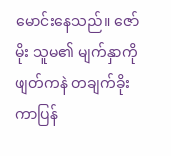မောင်းနေသည်။ ဇော်မိုး သူမ၏ မျက်နှာကို ဖျတ်ကနဲ တချက်ခိုးကာပြန်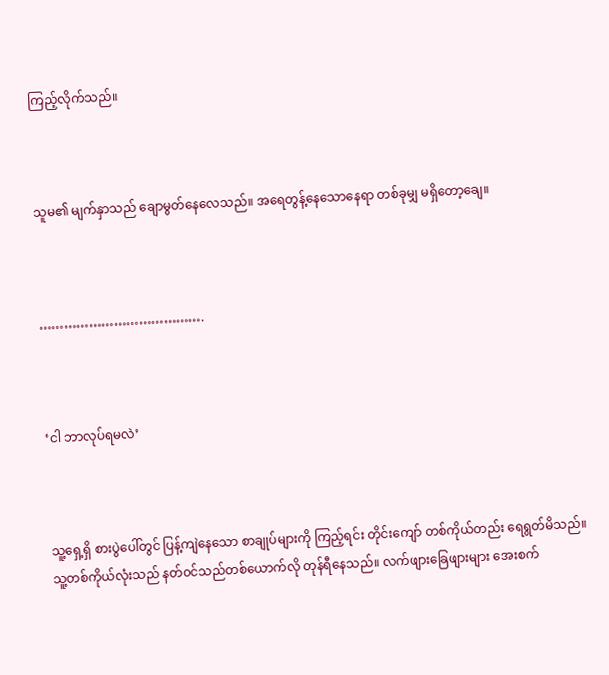ကြည့်လိုက်သည်။



သူမ၏ မျက်နှာသည် ချောမွတ်နေလေသည်။ အရေတွန့်နေသောနေရာ တစ်ခုမျှ မရှိတော့ချေ။



………………………………….



‘ငါ ဘာလုပ်ရမလဲ’



သူ့ရှေ့ရှိ စားပွဲပေါ်တွင် ပြန့်ကျဲနေသော စာချုပ်များကို ကြည့်ရင်း တိုင်းကျော် တစ်ကိုယ်တည်း ရေရွတ်မိသည်။ သူ့တစ်ကိုယ်လုံးသည် နတ်၀င်သည်တစ်ယောက်လို တုန်ရီနေသည်။ လက်ဖျားခြေဖျားများ အေးစက်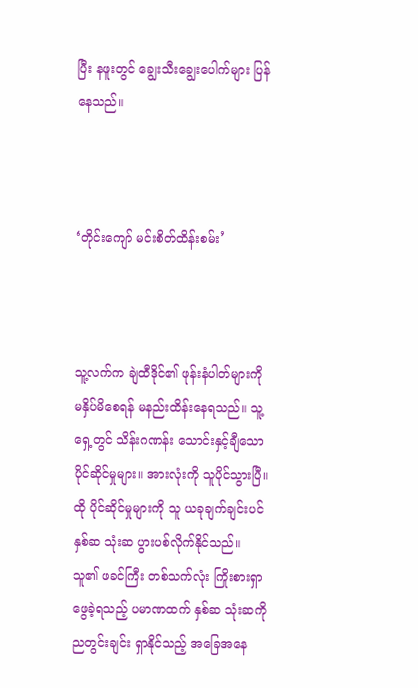ပြီး နဖူးတွင် ချွေးသီးချွေးပေါက်များ ပြန်နေသည်။



‘တိုင်းကျော် မင်းစိတ်ထိန်းစမ်း’



သူ့လက်က ချဲထီဒိုင်၏ ဖုန်းနံပါတ်များကို မနှိပ်မိစေရန် မနည်းထိန်းနေရသည်။ သူ့ရှေ့တွင် သိန်းဂဏန်း သောင်းနှင့်ချီသော ပိုင်ဆိုင်မှုများ။ အားလုံးကို သူပိုင်သွားပြီ။ ထို ပိုင်ဆိုင်မှုများကို သူ ယခုချက်ချင်းပင် နှစ်ဆ သုံးဆ ပွားပစ်လိုက်နိုင်သည်။ သူ၏ ဖခင်ကြီး တစ်သက်လုံး ကြိုးစားရှာဖွေခဲ့ရသည့် ပမာဏထက် နှစ်ဆ သုံးဆကို ညတွင်းချင်း ရှာနိုင်သည့် အခြေအနေ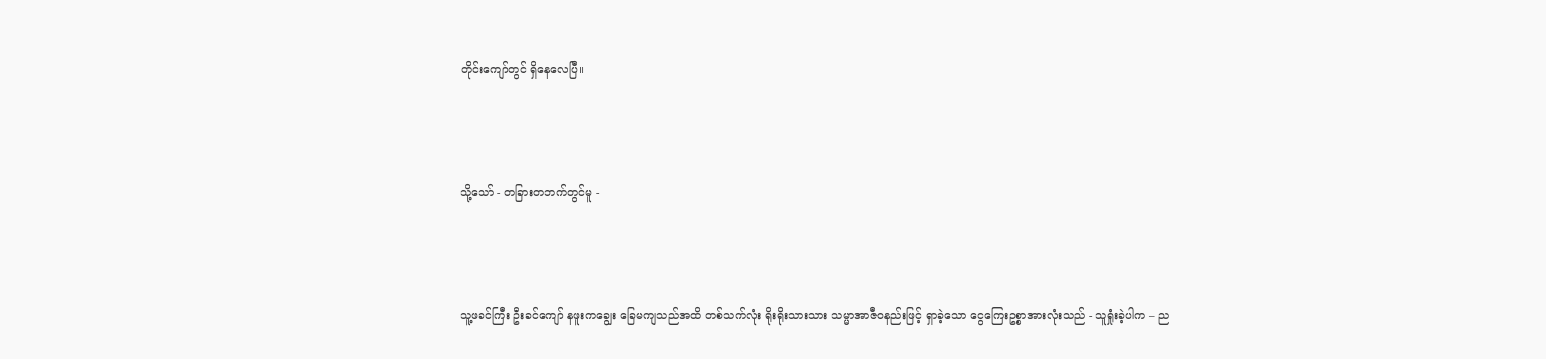တိုင်းကျော်တွင် ရှိနေလေပြီ။



သို့သော် - တခြားတဘက်တွင်မူ -



သူ့ဖခင်ကြီး ဦးခင်ကျော် နဖူးကချွေး ခြေမကျသည်အထိ တစ်သက်လုံး ရိုးရိုးသားသား သမ္မာအာဇီ၀နည်းဖြင့် ရှာခဲ့သော ငွေကြေးဥစ္စာအားလုံးသည် - သူရှုံးခဲ့ပါက – ည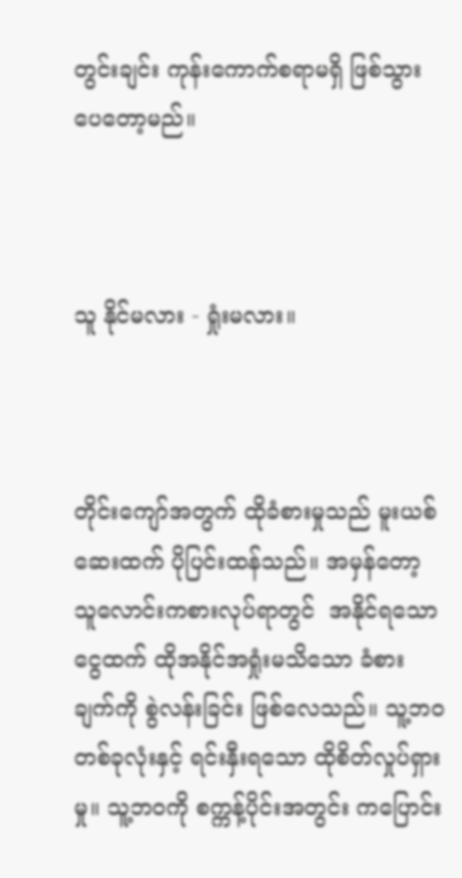တွင်းချင်း ကုန်းကောက်စရာမရှိ ဖြစ်သွားပေတော့မည်။



သူ နိုင်မလား - ရှုံးမလား။



တိုင်းကျော်အတွက် ထိုခံစားမှုသည် မူးယစ်ဆေးထက် ပိုပြင်းထန်သည်။ အမှန်တော့ သူလောင်းကစားလုပ်ရာတွင်  အနိုင်ရသော ငွေထက် ထိုအနိုင်အရှုံးမသိသော ခံစားချက်ကို စွဲလန်းခြင်း ဖြစ်လေသည်။ သူ့ဘ၀တစ်ခုလုံးနှင့် ရင်းနှီးရသော ထိုစိတ်လှုပ်ရှားမှု။ သူ့ဘ၀ကို စက္ကန့်ပိုင်းအတွင်း ကပြောင်း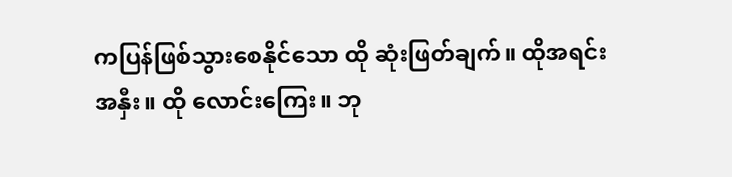ကပြန်ဖြစ်သွားစေနိုင်သော ထို ဆုံးဖြတ်ချက်။ ထိုအရင်းအနှီး။ ထို လောင်းကြေး။ ဘု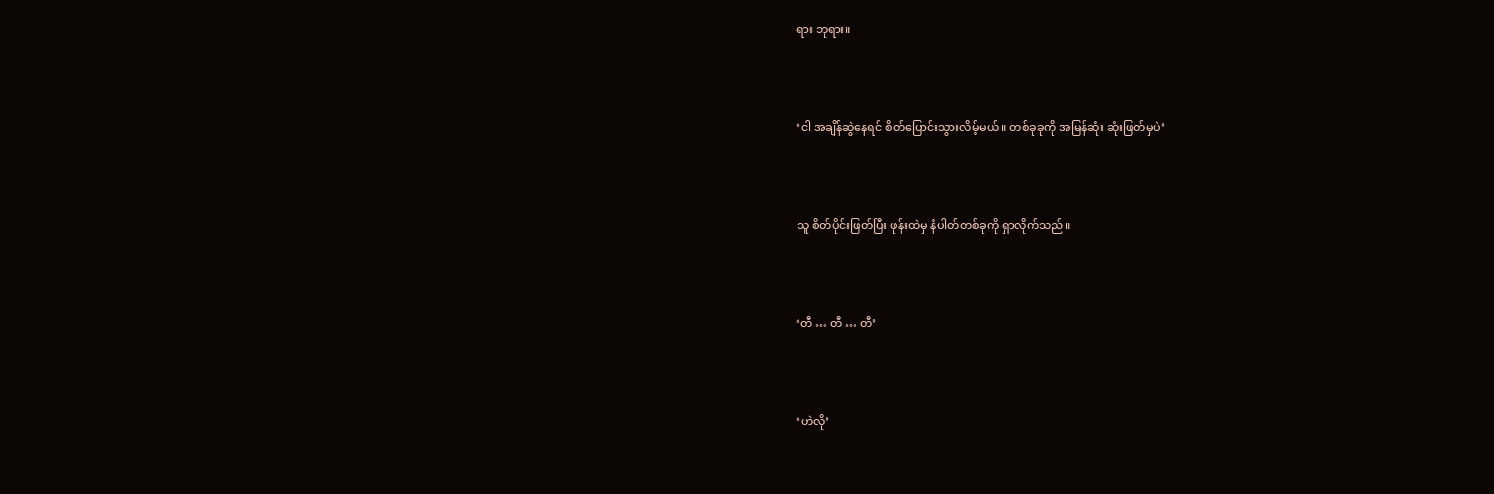ရား ဘုရား။



‘ငါ အချိန်ဆွဲနေရင် စိတ်ပြောင်းသွားလိမ့်မယ်။ တစ်ခုခုကို အမြန်ဆုံး ဆုံးဖြတ်မှပဲ’



သူ စိတ်ပိုင်းဖြတ်ပြီး ဖုန်းထဲမှ နံပါတ်တစ်ခုကို ရှာလိုက်သည်။



‘တီ … တီ … တီ’



‘ဟဲလို’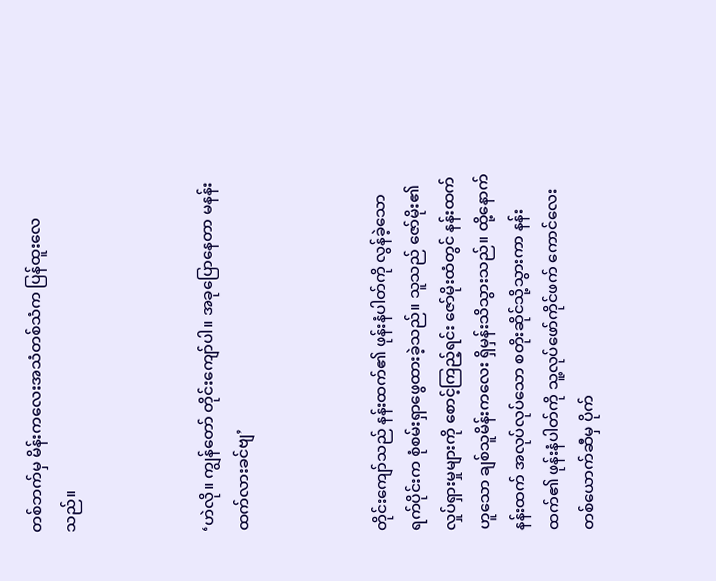တစ်ဘက်မှ မိန်းကလေးအသံတစ်သံက ပြန်ထူးလေသည်။



‘ဟဲလို။ ကျွန်တော် တိုင်းကျော်ပါ။ အခုပြောနေတာ မနန်းထက်လားခင်ဗျ’



တိုင်းကျော်သည် နန်းထက်၏ ဖုန်းနံပါတ်ကို လွန်ခဲ့သော ရက်ပိုင်းက စုံစမ်းရှာဖွေထားခဲ့သည်။ သူသည် ဇော်မိုး၏ လှုပ်ရှားမှုများကို စောင့်ကြည့်ရင်း ဇော်မိုးထံတွင် နန်းထက်ဟူသော ချစ်သူမိန်းကလေး ရှိမှန်းသိသွားသည်။ ထို့နောက် နန်းထက် အလုပ်လုပ်သော စတိုးဆိုင်သို့သွားကာ နန်းထက်၏ ဖုန်းနံပါတ်ကို သူ့လုပ်ဖော်ကိုင်ဖက် ကောင်လေးတစ်ယောက်ဆီမှ ပိုက်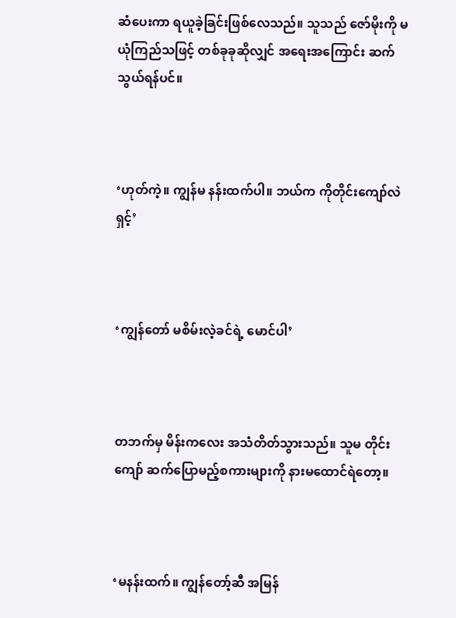ဆံပေးကာ ရယူခဲ့ခြင်းဖြစ်လေသည်။ သူသည် ဇော်မိုးကို မယုံကြည်သဖြင့် တစ်ခုခုဆိုလျှင် အရေးအကြောင်း ဆက်သွယ်ရန်ပင်။



‘ဟုတ်ကဲ့။ ကျွန်မ နန်းထက်ပါ။ ဘယ်က ကိုတိုင်းကျော်လဲရှင့်’



‘ကျွန်တော် မစိမ်းလဲ့ခင်ရဲ့ မောင်ပါ’



တဘက်မှ မိန်းကလေး အသံတိတ်သွားသည်။ သူမ တိုင်းကျော် ဆက်ပြောမည့်စကားများကို နားမထောင်ရဲတော့။



‘မနန်းထက်။ ကျွန်တော့်ဆီ အမြန်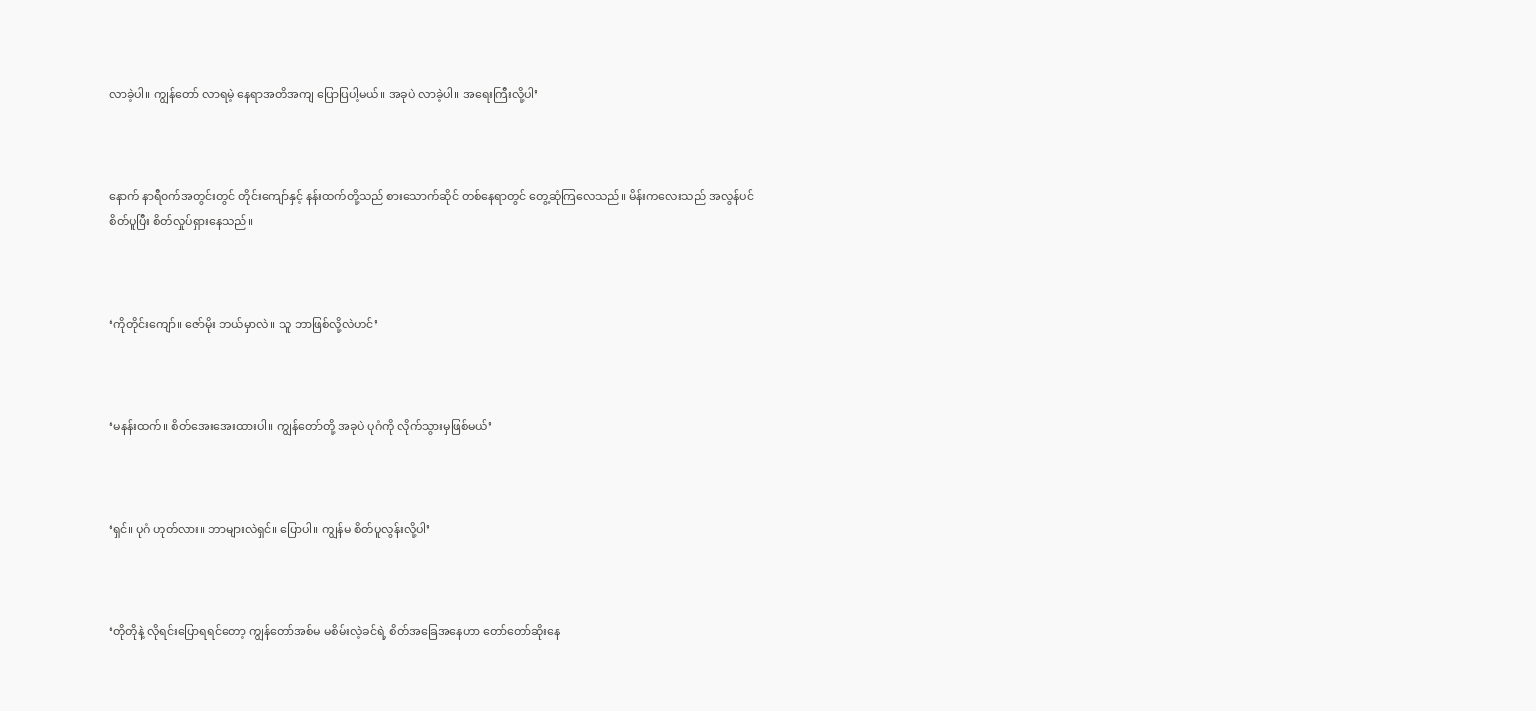လာခဲ့ပါ။ ကျွန်တော် လာရမဲ့ နေရာအတိအကျ ပြောပြပါ့မယ်။ အခုပဲ လာခဲ့ပါ။ အရေးကြီးလို့ပါ’



နောက် နာရီ၀က်အတွင်းတွင် တိုင်းကျော်နှင့် နန်းထက်တို့သည် စားသောက်ဆိုင် တစ်နေရာတွင် တွေ့ဆုံကြလေသည်။ မိန်းကလေးသည် အလွန်ပင် စိတ်ပူပြီး စိတ်လှုပ်ရှားနေသည်။



‘ကိုတိုင်းကျော်။ ဇော်မိုး ဘယ်မှာလဲ။ သူ ဘာဖြစ်လို့လဲဟင်’



‘မနန်းထက်။ စိတ်အေးအေးထားပါ။ ကျွန်တော်တို့ အခုပဲ ပုဂံကို လိုက်သွားမှဖြစ်မယ်’



‘ရှင်။ ပုဂံ ဟုတ်လား။ ဘာများလဲရှင်။ ပြောပါ။ ကျွန်မ စိတ်ပူလွန်းလို့ပါ’



‘တိုတိုနဲ့ လိုရင်းပြောရရင်တော့ ကျွန်တော်အစ်မ မစိမ်းလဲ့ခင်ရဲ့ စိတ်အခြေအနေဟာ တော်တော်ဆိုးနေ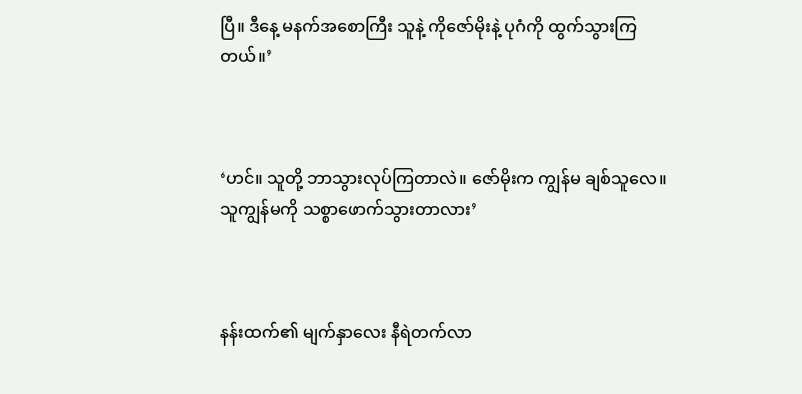ပြီ။ ဒီနေ့ မနက်အစောကြီး သူနဲ့ ကိုဇော်မိုးနဲ့ ပုဂံကို ထွက်သွားကြတယ်။’



‘ဟင်။ သူတို့ ဘာသွားလုပ်ကြတာလဲ။ ဇော်မိုးက ကျွန်မ ချစ်သူလေ။ သူကျွန်မကို သစ္စာဖောက်သွားတာလား’



နန်းထက်၏ မျက်နှာလေး နီရဲတက်လာ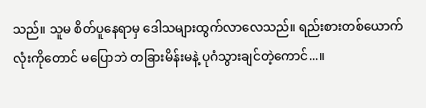သည်။ သူမ စိတ်ပူနေရာမှ ဒေါသများထွက်လာလေသည်။ ရည်းစားတစ်ယောက်လုံးကိုတောင် မပြောဘဲ တခြားမိန်းမနဲ့ ပုဂံသွားချင်တဲ့ကောင်...။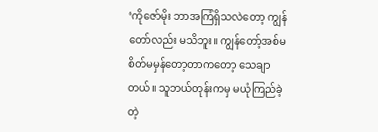‘ကိုဇော်မိုး ဘာအကြံရှိသလဲတော့ ကျွန်တော်လည်း မသိဘူး။ ကျွန်တော့်အစ်မ စိတ်မမှန်တော့တာကတော့ သေချာတယ်။ သူဘယ်တုန်းကမှ မယုံကြည်ခဲ့တဲ့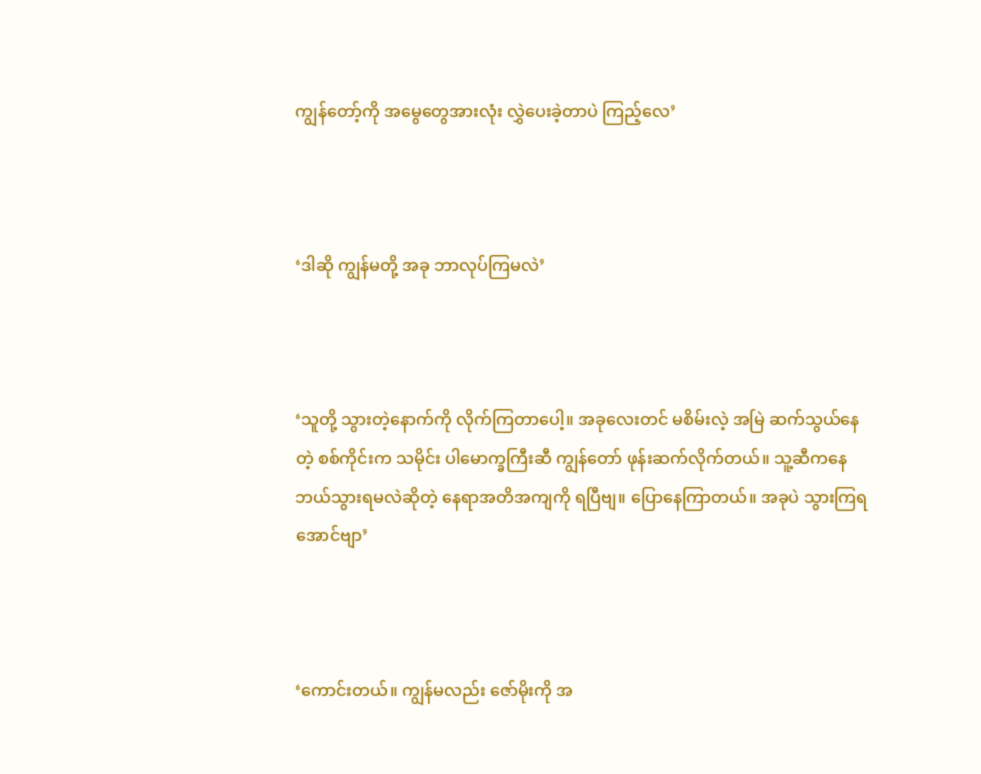ကျွန်တော့်ကို အမွေတွေအားလုံး လွှဲပေးခဲ့တာပဲ ကြည့်လေ’



‘ဒါဆို ကျွန်မတို့ အခု ဘာလုပ်ကြမလဲ’



‘သူတို့ သွားတဲ့နောက်ကို လိုက်ကြတာပေါ့။ အခုလေးတင် မစိမ်းလဲ့ အမြဲ ဆက်သွယ်နေတဲ့ စစ်ကိုင်းက သမိုင်း ပါမောက္ခကြီးဆီ ကျွန်တော် ဖုန်းဆက်လိုက်တယ်။ သူ့ဆီကနေ ဘယ်သွားရမလဲဆိုတဲ့ နေရာအတိအကျကို ရပြီဗျ။ ပြောနေကြာတယ်။ အခုပဲ သွားကြရအောင်ဗျာ’



‘ကောင်းတယ်။ ကျွန်မလည်း ဇော်မိုးကို အ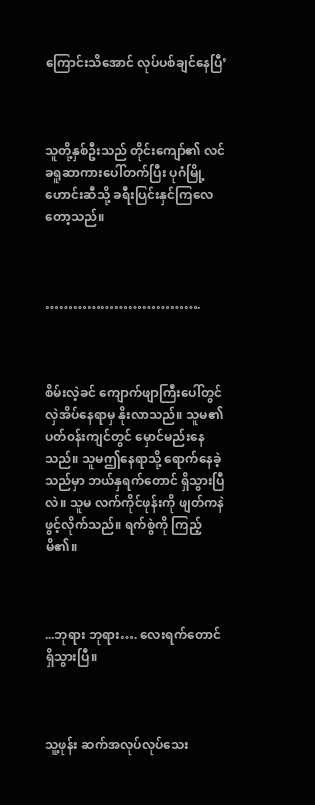ကြောင်းသိအောင် လုပ်ပစ်ချင်နေပြီ’



သူတို့နှစ်ဦးသည် တိုင်းကျော်၏ လင်ခရူဆာကားပေါ်တက်ပြီး ပုဂံမြို့ဟောင်းဆီသို့ ခရီးပြင်းနှင်ကြလေတော့သည်။



…………………………….



စိမ်းလဲ့ခင် ကျောက်ဖျာကြီးပေါ်တွင် လှဲအိပ်နေရာမှ နိုးလာသည်။ သူမ၏ ပတ်၀န်းကျင်တွင် မှောင်မည်းနေသည်။ သူမဤနေရာသို့ ရောက်နေခဲ့သည်မှာ ဘယ်နှရက်တောင် ရှိသွားပြီလဲ။ သူမ လက်ကိုင်ဖုန်းကို ဖျတ်ကနဲ ဖွင့်လိုက်သည်။ ရက်စွဲကို ကြည့်မိ၏။



...ဘုရား ဘုရား…. လေးရက်တောင် ရှိသွားပြီ။



သူ့ဖုန်း ဆက်အလုပ်လုပ်သေး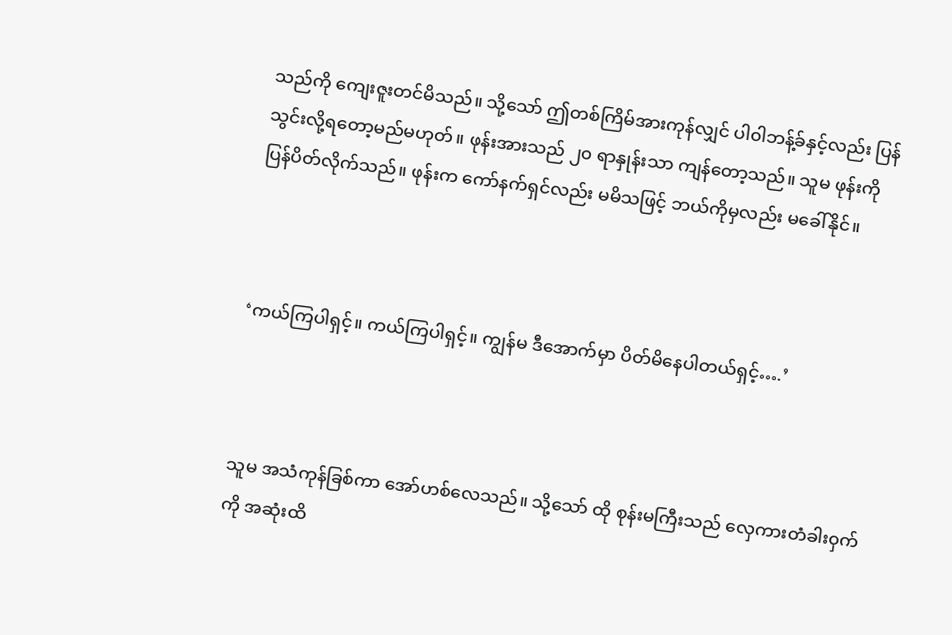သည်ကို ကျေးဇူးတင်မိသည်။ သို့သော် ဤတစ်ကြိမ်အားကုန်လျှင် ပါ၀ါဘန့်ခ်နှင့်လည်း ပြန်သွင်းလို့ရတော့မည်မဟုတ်။ ဖုန်းအားသည် ၂၀ ရာနှုန်းသာ ကျန်တော့သည်။ သူမ ဖုန်းကို ပြန်ပိတ်လိုက်သည်။ ဖုန်းက ကော်နက်ရှင်လည်း မမိသဖြင့် ဘယ်ကိုမှလည်း မခေါ်နိုင်။



‘ကယ်ကြပါရှင့်။ ကယ်ကြပါရှင့်။ ကျွန်မ ဒီအောက်မှာ ပိတ်မိနေပါတယ်ရှင့်….’



သူမ အသံကုန်ခြစ်ကာ အော်ဟစ်လေသည်။ သို့သော် ထို စုန်းမကြီးသည် လှေကားတံခါး၀ှက်ကို အဆုံးထိ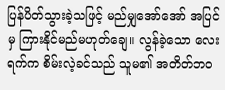ပြန်ပိတ်သွားခဲ့သဖြင့် မည်မျှအော်အော် အပြင်မှ ကြားနိုင်မည်မဟုတ်ချေ။ လွန်ခဲ့သော လေးရက်က စိမ်းလဲ့ခင်သည် သူမ၏ အတိတ်ဘ၀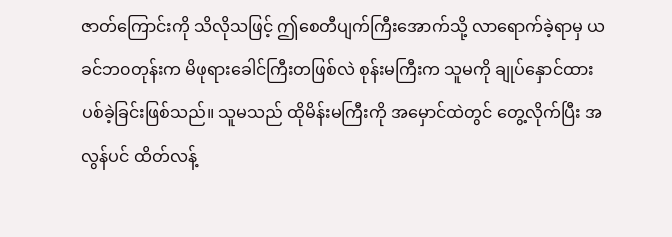ဇာတ်ကြောင်းကို သိလိုသဖြင့် ဤစေတီပျက်ကြီးအောက်သို့ လာရောက်ခဲ့ရာမှ ယခင်ဘ၀တုန်းက မိဖုရားခေါင်ကြီးတဖြစ်လဲ စုန်းမကြီးက သူမကို ချုပ်နှောင်ထားပစ်ခဲ့ခြင်းဖြစ်သည်။ သူမသည် ထိုမိန်းမကြီးကို အမှောင်ထဲတွင် တွေ့လိုက်ပြီး အလွန်ပင် ထိတ်လန့်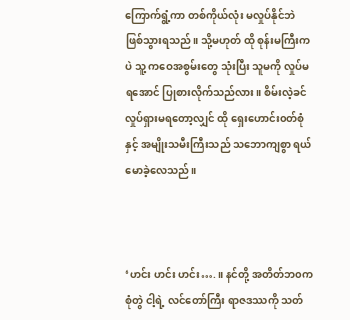ကြောက်ရွံ့ကာ တစ်ကိုယ်လုံး မလှုပ်နိုင်ဘဲ ဖြစ်သွားရသည်။ သို့မဟုတ် ထို စုန်းမကြီးကပဲ သူ့ ကဝေအစွမ်းတွေ သုံးပြီး သူမကို လှုပ်မရအောင် ပြုစားလိုက်သည်လား။ စိမ်းလဲ့ခင် လှုပ်ရှားမရတော့လျှင် ထို ရှေးဟောင်း၀တ်စုံနှင့် အမျိုးသမီးကြီးသည် သဘောကျစွာ ရယ်မောခဲ့လေသည်။



‘ဟင်း ဟင်း ဟင်း….။ နင်တို့ အတိတ်ဘ၀က စုံတွဲ ငါ့ရဲ့ လင်တော်ကြီး ရာဇဒဿကို သတ်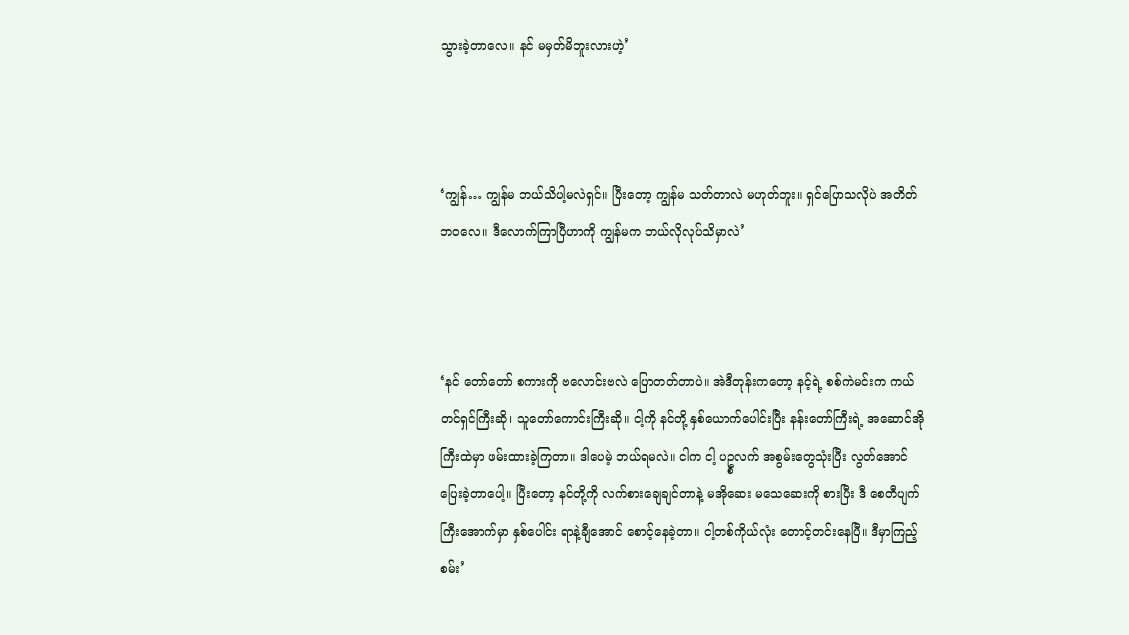သွားခဲ့တာလေ။ နင် မမှတ်မိဘူးလားဟဲ့’



‘ကျွန်… ကျွန်မ ဘယ်သိပါ့မလဲရှင်။ ပြီးတော့ ကျွန်မ သတ်တာလဲ မဟုတ်ဘူး။ ရှင်ပြောသလိုပဲ အတိတ်ဘ၀လေ။ ဒီလောက်ကြာပြီဟာကို ကျွန်မက ဘယ်လိုလုပ်သိမှာလဲ’



‘နင် တော်တော် စကားကို ဗလောင်းဗလဲ ပြောတတ်တာပဲ။ အဲဒီတုန်းကတော့ နင့်ရဲ့ စစ်ကဲမင်းက ကယ်တင်ရှင်ကြီးဆို၊ သူတော်ကောင်းကြီးဆို။ ငါ့ကို နင်တို့ နှစ်ယောက်ပေါင်းပြီး နန်းတော်ကြီးရဲ့ အဆောင်အိုကြီးထဲမှာ ဖမ်းထားခဲ့ကြတာ။ ဒါပေမဲ့ ဘယ်ရမလဲ။ ငါက ငါ့ ပဥ္စလက် အစွမ်းတွေသုံးပြီး လွတ်အောင် ပြေးခဲ့တာပေါ့။ ပြီးတော့ နင်တို့ကို လက်စားချေချင်တာနဲ့ မအိုဆေး မသေဆေးကို စားပြီး ဒီ စေတီပျက်ကြီးအောက်မှာ နှစ်ပေါင်း ရာနဲ့ချီအောင် စောင့်နေခဲ့တာ။ ငါ့တစ်ကိုယ်လုံး တောင့်တင်းနေပြီ။ ဒီမှာကြည့်စမ်း’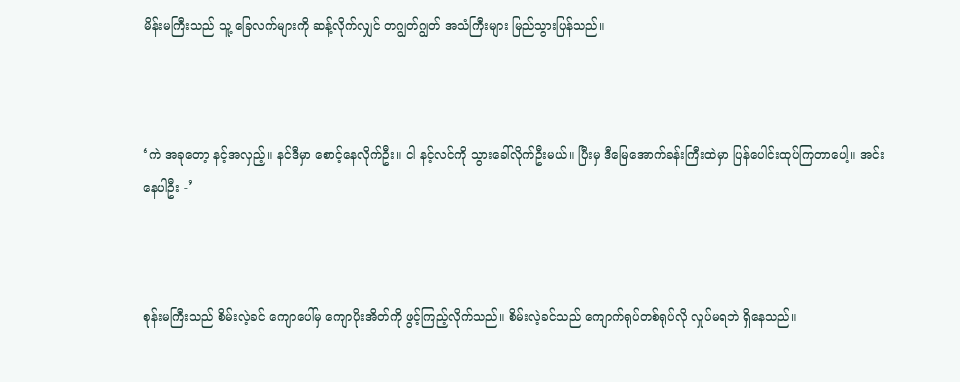မိန်းမကြီးသည် သူ့ ခြေလက်များကို ဆန့်လိုက်လျှင် တဂျွတ်ဂျွတ် အသံကြီးများ မြည်သွားပြန်သည်။



‘ကဲ အခုတော့ နင့်အလှည့်။ နင်ဒီမှာ စောင့်နေလိုက်ဦး။ ငါ နင့်လင်ကို သွားခေါ်လိုက်ဦးမယ်။ ပြီးမှ ဒီမြေအောက်ခန်းကြီးထဲမှာ ပြန်ပေါင်းထုပ်ကြတာပေါ့။ အင်း နေပါဦး -’



စုန်းမကြီးသည် စိမ်းလဲ့ခင် ကျောပေါ်မှ ကျောပိုးအိတ်ကို ဖွင့်ကြည့်လိုက်သည်။ စိမ်းလဲ့ခင်သည် ကျောက်ရုပ်တစ်ရုပ်လို လှုပ်မရဘဲ ရှိနေသည်။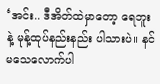‘အင်း.. ဒီအိတ်ထဲမှာတော့ ရေဘူးနဲ့ မုန့်ထုပ်နည်းနည်း ပါသားပဲ။ နင် မသေလောက်ပါ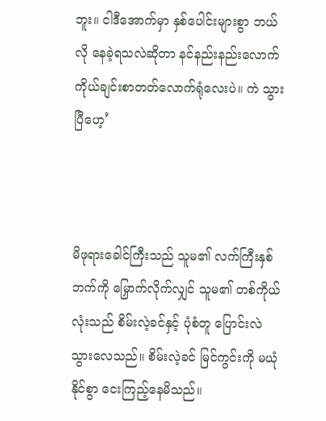ဘူး။ ငါဒီအောက်မှာ နှစ်ပေါင်းများစွာ ဘယ်လို နေခဲ့ရသလဲဆိုတာ နင်နည်းနည်းလောက် ကိုယ်ချင်းစာတတ်လောက်ရုံလေးပဲ။ ကဲ သွားပြီဟေ့’



မိဖုရားခေါင်ကြီးသည် သူမ၏ လက်ကြီးနှစ်ဘက်ကို မြှောက်လိုက်လျှင် သူမ၏ တစ်ကိုယ်လုံးသည် စိမ်းလဲ့ခင်နှင့် ပုံစံတူ ပြောင်းလဲသွားလေသည်။ စိမ်းလဲ့ခင် မြင်ကွင်းကို မယုံနိုင်စွာ ငေးကြည့်နေမိသည်။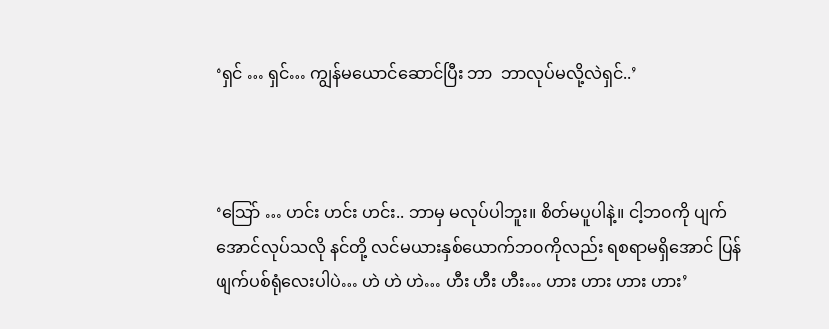‘ရှင် … ရှင်… ကျွန်မယောင်ဆောင်ပြီး ဘာ  ဘာလုပ်မလို့လဲရှင်..’



‘သြော် … ဟင်း ဟင်း ဟင်း.. ဘာမှ မလုပ်ပါဘူး။ စိတ်မပူပါနဲ့။ ငါ့ဘ၀ကို ပျက်အောင်လုပ်သလို နင်တို့ လင်မယားနှစ်ယောက်ဘ၀ကိုလည်း ရစရာမရှိအောင် ပြန်ဖျက်ပစ်ရုံလေးပါပဲ… ဟဲ ဟဲ ဟဲ… ဟီး ဟီး ဟီး… ဟား ဟား ဟား ဟား’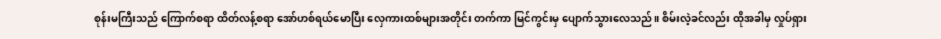စုန်းမကြီးသည် ကြောက်စရာ ထိတ်လန့်စရာ အော်ဟစ်ရယ်မောပြီး လှေကားထစ်များအတိုင်း တက်ကာ မြင်ကွင်းမှ ပျောက်သွားလေသည်။ စိမ်းလဲ့ခင်လည်း ထိုအခါမှ လှုပ်ရှား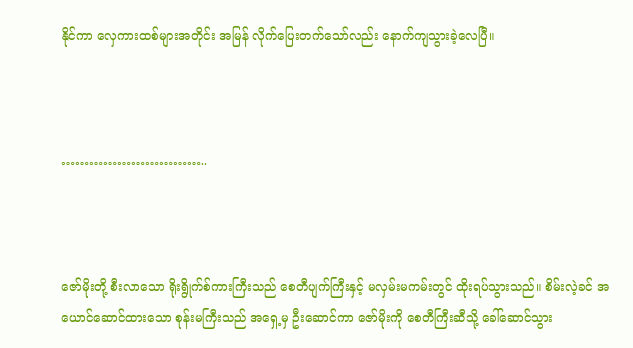နိုင်ကာ လှေကားထစ်များအတိုင်း အမြန် လိုက်ပြေးတက်သော်လည်း နောက်ကျသွားခဲ့လေပြီ။



…………………………..



ဇော်မိုးတို့ စီးလာသော ရိုးရွိုက်စ်ကားကြီးသည် စေတီပျက်ကြီးနှင့် မလှမ်းမကမ်းတွင် ထိုးရပ်သွားသည်။ စိမ်းလဲ့ခင် အယောင်ဆောင်ထားသော စုန်းမကြီးသည် အရှေ့မှ ဦးဆောင်ကာ ဇော်မိုးကို စေတီကြီးဆီသို့ ခေါ်ဆောင်သွား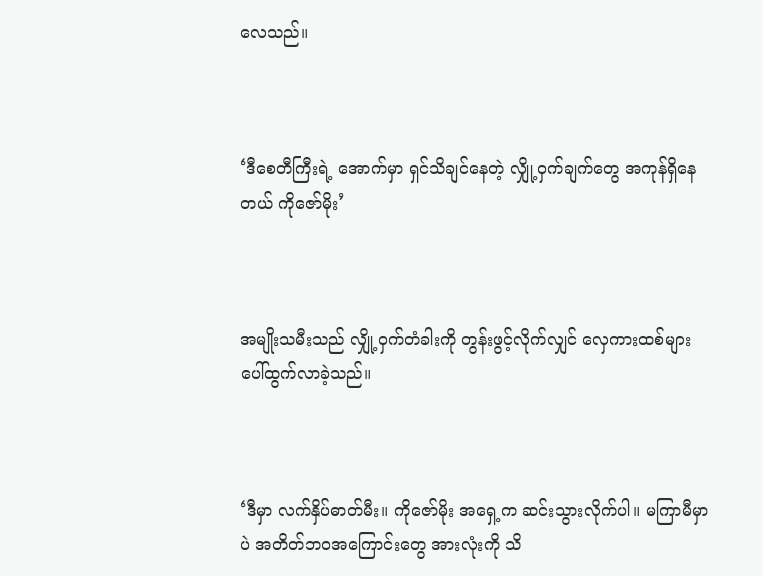လေသည်။



‘ဒီစေတီကြီးရဲ့ အောက်မှာ ရှင်သိချင်နေတဲ့ လျှို့၀ှက်ချက်တွေ အကုန်ရှိနေတယ် ကိုဇော်မိုး’



အမျိုးသမီးသည် လျှို့၀ှက်တံခါးကို တွန်းဖွင့်လိုက်လျှင် လှေကားထစ်များ ပေါ်ထွက်လာခဲ့သည်။



‘ဒီမှာ လက်နှိပ်ဓာတ်မီး။ ကိုဇော်မိုး အရှေ့က ဆင်းသွားလိုက်ပါ။ မကြာမီမှာပဲ အတိတ်ဘ၀အကြောင်းတွေ အားလုံးကို သိ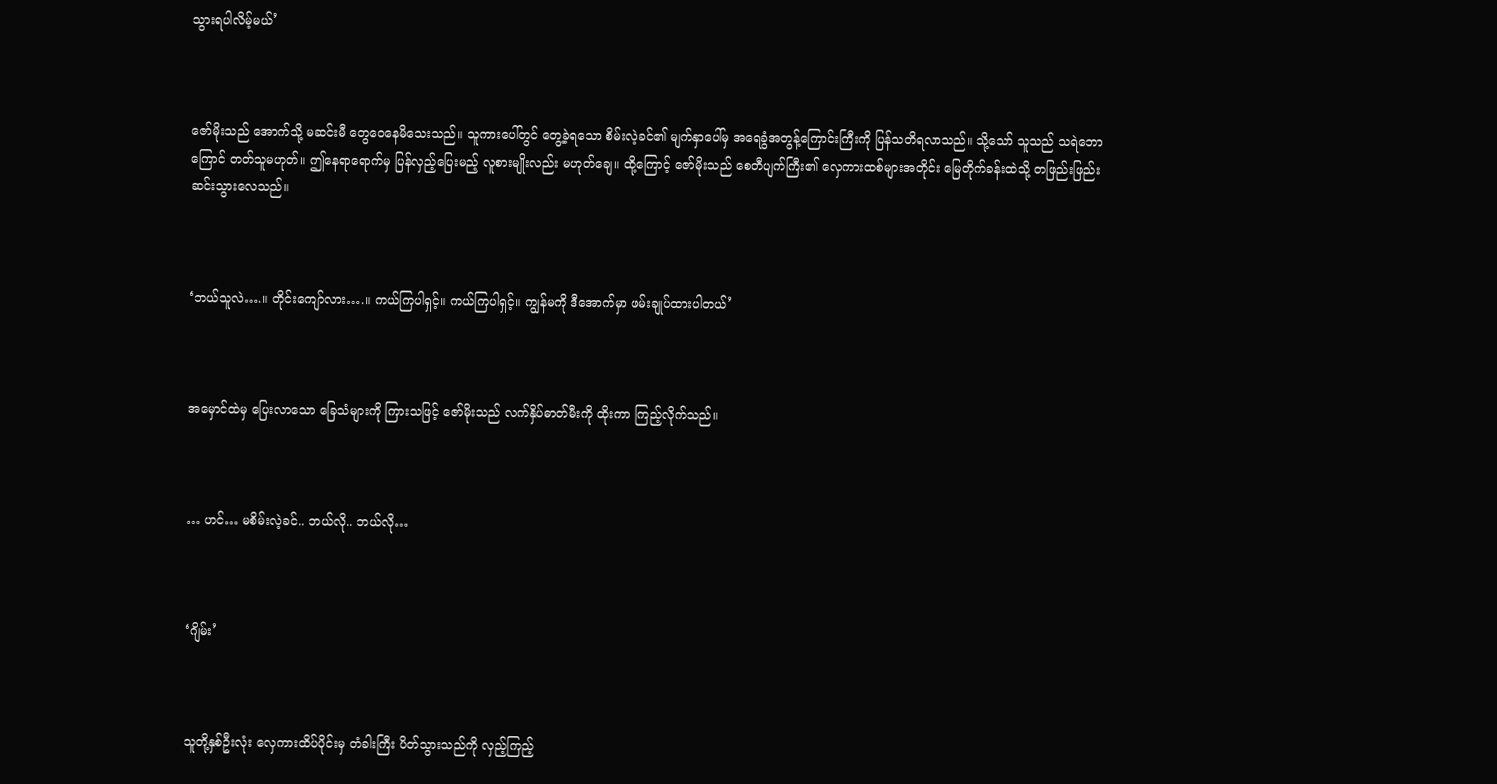သွားရပါလိမ့်မယ်’



ဇော်မိုးသည် အောက်သို့ မဆင်းမီ တွေ‌ဝေနေမိသေးသည်။ သူကားပေါ်တွင် တွေ့ခဲ့ရသော စိမ်းလဲ့ခင်၏ မျက်နှာပေါ်မှ အရေခွံအတွန့်ကြောင်းကြီးကို ပြန်သတိရလာသည်။ သို့သော် သူသည် သရဲဘောကြောင် တတ်သူမဟုတ်။ ဤနေရာရောက်မှ ပြန်လှည့်ပြေးမည့် လူစားမျိုးလည်း မဟုတ်ချေ။ ထို့ကြောင့် ဇော်မိုးသည် စေတီပျက်ကြီး၏ လှေကားထစ်များအတိုင်း မြေတိုက်ခန်းထဲသို့ တဖြည်းဖြည်း ဆင်းသွားလေသည်။



‘ဘယ်သူလဲ….။ တိုင်းကျော်လား….။ ကယ်ကြပါရှင့်။ ကယ်ကြပါရှင့်။ ကျွန်မကို ဒီအောက်မှာ ဖမ်းချုပ်ထားပါတယ်’



အမှောင်ထဲမှ ပြေးလာသော ခြေသံများကို ကြားသဖြင့် ဇော်မိုးသည် လက်နှိပ်ဓာတ်မီးကို ထိုးကာ ကြည့်လိုက်သည်။



… ဟင်… မစိမ်းလဲ့ခင်.. ဘယ်လို.. ဘယ်လို…



‘ဂျိမ်း’



သူတို့နှစ်ဦးလုံး လှေကားထိပ်ပိုင်းမှ တံခါးကြီး ပိတ်သွားသည်ကို လှည့်ကြည့်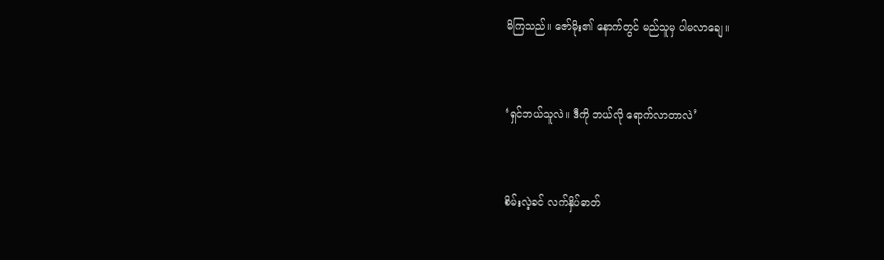မိကြသည်။ ဇော်မိုး၏ နောက်တွင် မည်သူမှ ပါမလာချေ။



‘ရှင်ဘယ်သူလဲ။ ဒီကို ဘယ်လို ရောက်လာတာလဲ’



စိမ်းလဲ့ခင် လက်နှိပ်ဓာတ်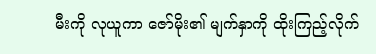မီးကို လုယူကာ ဇော်မိုး၏ မျက်နှာကို ထိုးကြည့်လိုက်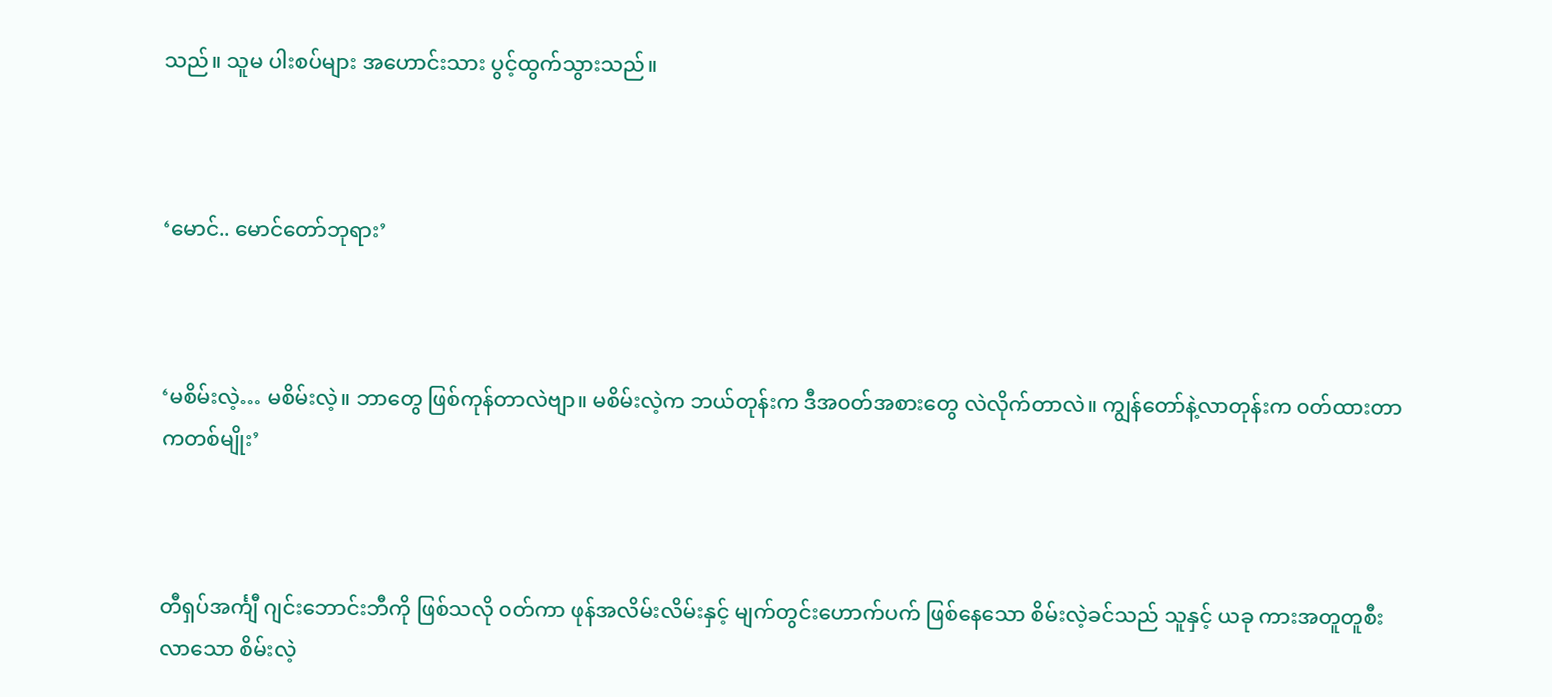သည်။ သူမ ပါးစပ်များ အ‌ဟောင်းသား ပွင့်ထွက်သွားသည်။



‘မောင်.. မောင်တော်ဘုရား’



‘မစိမ်းလဲ့… မစိမ်းလဲ့။ ဘာတွေ ဖြစ်ကုန်တာလဲဗျာ။ မစိမ်းလဲ့က ဘယ်တုန်းက ဒီအ၀တ်အစားတွေ လဲလိုက်တာလဲ။ ကျွန်တော်နဲ့လာတုန်းက ၀တ်ထားတာကတစ်မျိုး’



တီရှပ်အင်္ကျီ ဂျင်းဘောင်းဘီကို ဖြစ်သလို ၀တ်ကာ ဖုန်အလိမ်းလိမ်းနှင့် မျက်တွင်းဟောက်ပက် ဖြစ်နေသော စိမ်းလဲ့ခင်သည် သူနှင့် ယခု ကားအတူတူစီးလာသော စိမ်းလဲ့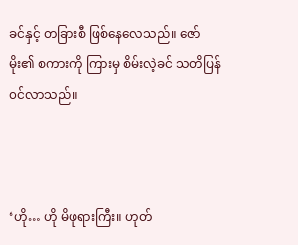ခင်နှင့် တခြားစီ ဖြစ်နေလေသည်။ ဇော်မိုး၏ စကားကို ကြားမှ စိမ်းလဲ့ခင် သတိပြန်၀င်လာသည်။



‘ဟို… ဟို မိဖုရားကြီး။ ဟုတ်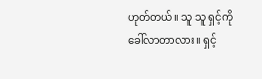ဟုတ်တယ်။ သူ သူ ရှင့်ကို ခေါ်လာတာလား။ ရှင့်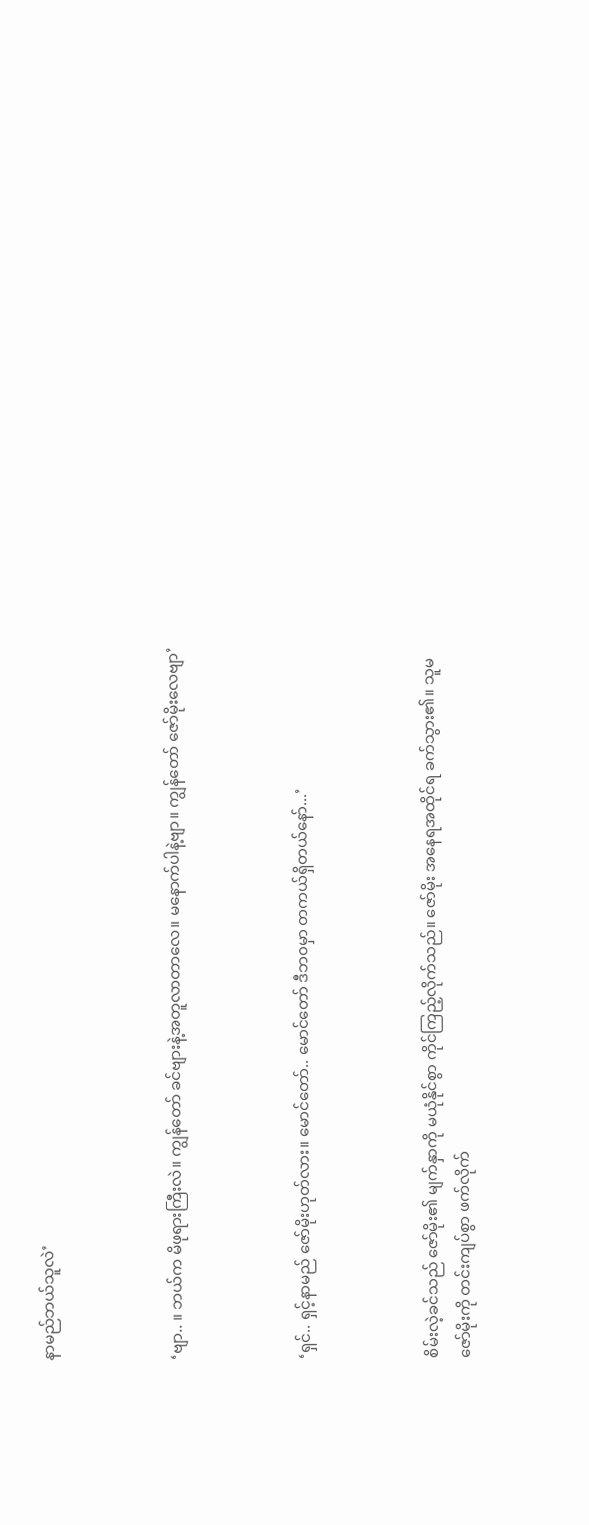နာမည်ဘယ်သူလဲ’



‘ဗျာ.. ။ ဘယ်က မိဖုရားကြီးလဲ။ ကျွန်တော် ခင်ဗျားနဲ့အတူလာတာလေ။ မနောက်ပါနဲ့ဗျာ။ ကျွန်တော် ဇော်မိုးလေဗျာ’



‘ရှင်.. ရှင့်နာမည် ဇော်မိုးဟုတ်လား။ မောင်တော်.. မောင်တော် ဒီဘ၀မှာ တကယ်ရှိတယ်နော်...’



စိမ်းလဲ့ခင်သည် ဇော်မိုး၏ မျက်နှာကို မယုံနိုင်စွာ ကိုင်ကြည့်လိုက်သည်။ ဇော်မိုး အနေရအထိုင်ရ ခက်သွား၏။ သူမ ဇော်မိုးကို တင်းကျပ်စွာ ဖက်လိုက်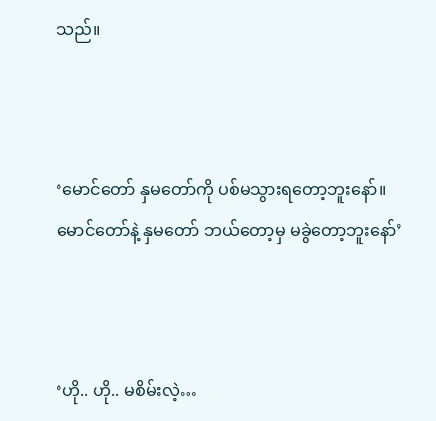သည်။



‘မောင်တော် နှမတော်ကို ပစ်မသွားရတော့ဘူးနော်။ မောင်တော်နဲ့ နှမတော် ဘယ်တော့မှ မခွဲတော့ဘူးနော်’



‘ဟို.. ဟို.. မစိမ်းလဲ့…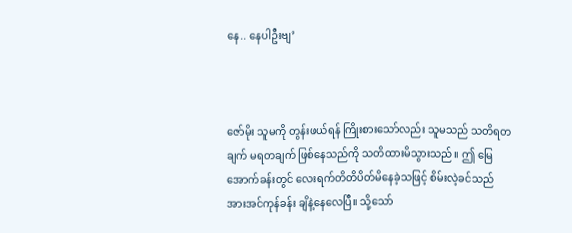နေ.. နေပါဦးဗျ’



ဇော်မိုး သူမကို တွန်းဖယ်ရန် ကြိုးစားသော်လည်း သူမသည် သတိရတချက် မရတချက် ဖြစ်နေသည်ကို သတိထားမိသွားသည်။ ဤ မြေအောက်ခန်းတွင် လေးရက်တိတိပိတ်မိနေခဲ့သဖြင့် စိမ်းလဲ့ခင်သည် အားအင်ကုန်ခန်း ချိနဲ့နေလေပြီ။ သို့သော်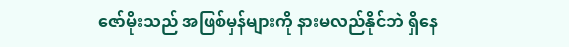ဇော်မိုးသည် အဖြစ်မှန်များကို နားမလည်နိုင်ဘဲ ရှိနေ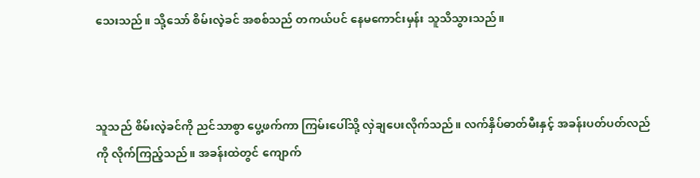သေးသည်။ သို့သော် စိမ်းလဲ့ခင် အစစ်သည် တကယ်ပင် နေမကောင်းမှန်း သူသိသွားသည်။



သူသည် စိမ်းလဲ့ခင်ကို ညင်သာစွာ ပွေ့ဖက်ကာ ကြမ်းပေါ်သို့ လှဲချပေးလိုက်သည်။ လက်နှိပ်ဓာတ်မီးနှင့် အခန်းပတ်ပတ်လည်ကို လိုက်ကြည့်သည်။ အခန်းထဲတွင် ကျောက်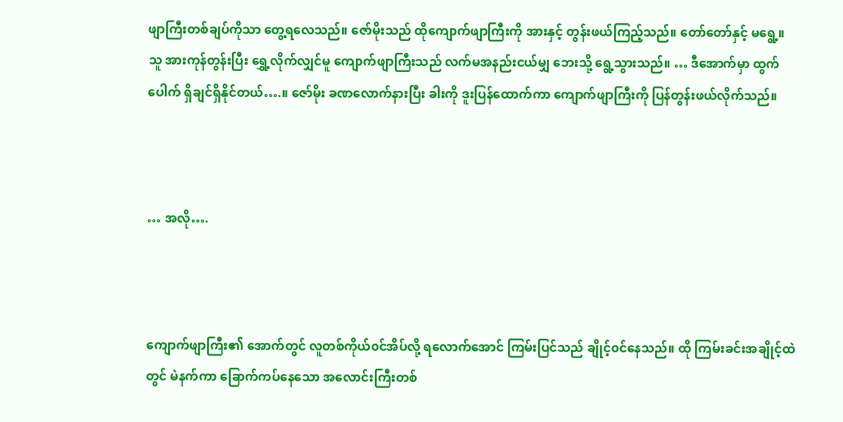ဖျာကြီးတစ်ချပ်ကိုသာ တွေ့ရလေသည်။ ဇော်မိုးသည် ထိုကျောက်ဖျာကြီးကို အားနှင့် တွန်းဖယ်ကြည့်သည်။ တော်တော်နှင့် မရွေ့။ သူ အားကုန်တွန်းပြီး ရွှေ့လိုက်လျှင်မူ ကျောက်ဖျာကြီးသည် လက်မအနည်းငယ်မျှ ဘေးသို့ ရွေ့သွားသည်။ … ဒီအောက်မှာ ထွက်ပေါက် ရှိချင်ရှိနိုင်တယ်….။ ဇော်မိုး ခဏလောက်နားပြီး ခါးကို ဒူးပြန်ထောက်ကာ ကျောက်ဖျာကြီးကို ပြန်တွန်းဖယ်လိုက်သည်။



… အလို….



ကျောက်ဖျာကြီး၏ အောက်တွင် လူတစ်ကိုယ်၀င်အိပ်လို့ ရလောက်အောင် ကြမ်းပြင်သည် ချိုင့်၀င်နေသည်။ ထို ကြမ်းခင်းအချိုင့်ထဲတွင် မဲနက်ကာ ခြောက်ကပ်နေသော အလောင်းကြီးတစ်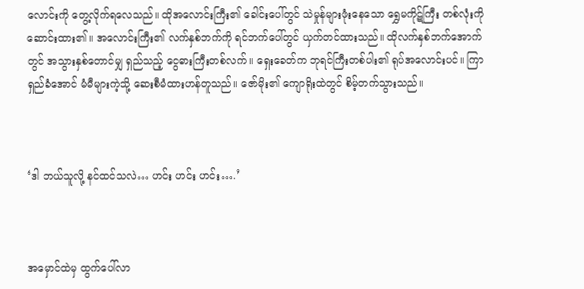လောင်းကို တွေ့လိုက်ရလေသည်။ ထိုအလောင်းကြီး၏ ခေါင်းပေါ်တွင် သဲမှုန်များဖုံးနေသော ရွှေမကိုဋ်ကြီး တစ်လုံးကို ဆောင်းထား၏။ အလောင်းကြီး၏ လက်နှစ်ဘက်ကို ရင်ဘက်ပေါ်တွင် ယှက်တင်ထားသည်။ ထိုလက်နှစ်ဘက်အောက်တွင် အသွားနှစ်တောင်မျှ ရှည်သည့် ငွေဓားကြီးတစ်လက်။ ရှေးခေတ်က ဘုရင်ကြီးတစ်ပါး၏ ရုပ်အလောင်းပင်။ ကြာရှည်ခံအောင် မံမီများကဲ့သို့ ဆေးစီမံထားဟန်တူသည်။ ဇော်မိုး၏ ကျောရိုးထဲတွင် စိမ့်တက်သွားသည်။



‘ဒါ ဘယ်သူလို့ နင်ထင်သလဲ… ဟင်း ဟင်း ဟင်း….’



အမှောင်ထဲမှ ထွက်ပေါ်လာ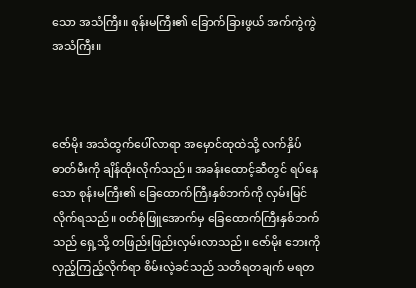သော အသံကြီး။ စုန်းမကြီး၏ ခြောက်ခြားဖွယ် အက်ကွဲကွဲအသံကြီး။



ဇော်မိုး အသံထွက်ပေါ်လာရာ အမှောင်ထုထဲသို့ လက်နှိပ်ဓာတ်မီးကို ချိန်ထိုးလိုက်သည်။ အခန်းထောင့်ဆီတွင် ရပ်နေသော စုန်းမကြီး၏ ခြေထောက်ကြီးနှစ်ဘက်ကို လှမ်းမြင်လိုက်ရသည်။ ၀တ်စုံဖြူအောက်မှ ခြေထောက်ကြီးနှစ်ဘက်သည် ရှေ့သို့ တဖြည်းဖြည်းလှမ်းလာသည်။ ဇော်မိုး ဘေးကို လှည့်ကြည့်လိုက်ရာ စိမ်းလဲ့ခင်သည် သတိရတချက် မရတ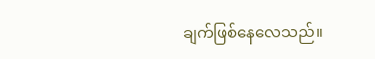ချက်ဖြစ်နေလေသည်။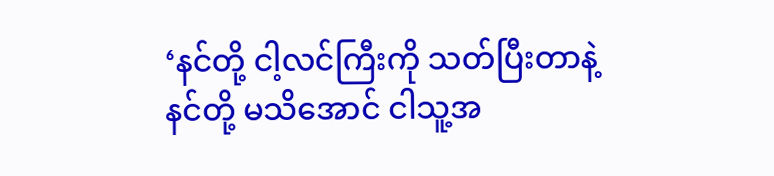‘နင်တို့ ငါ့လင်ကြီးကို သတ်ပြီးတာနဲ့ နင်တို့ မသိအောင် ငါသူ့အ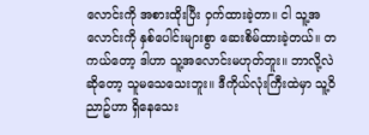လောင်းကို အစားထိုးပြီး ၀ှက်ထားခဲ့တာ။ ငါ သူ့အလောင်းကို နှစ်ပေါင်းများစွာ ဆေးစိမ်ထားခဲ့တယ်။ တကယ်တော့ ဒါဟာ သူ့အလောင်းမဟုတ်ဘူး။ ဘာလို့လဲဆိုတော့ သူမသေသေးဘူး။ ဒီကိုယ်လုံးကြီးထဲမှာ သူ့၀ိညာဥ်ဟာ ရှိနေသေး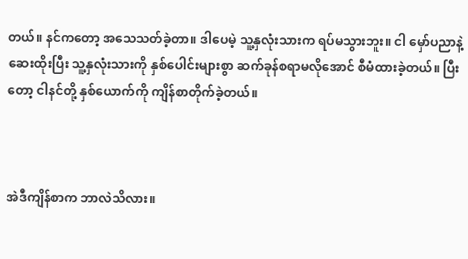တယ်။ နင်ကတော့ အသေသတ်ခဲ့တာ။ ဒါပေမဲ့ သူ့နှလုံးသားက ရပ်မသွားဘူး။ ငါ မှော်ပညာနဲ့ ဆေးထိုးပြီး သူ့နှလုံးသားကို နှစ်‌ပေါင်းများစွာ ဆက်ခုန်စရာမလိုအောင် စီမံထားခဲ့တယ်။ ပြီးတော့ ငါနင်တို့ နှစ်ယောက်ကို ကျိန်စာတိုက်ခဲ့တယ်။



အဲဒီကျိန်စာက ဘာလဲသိလား။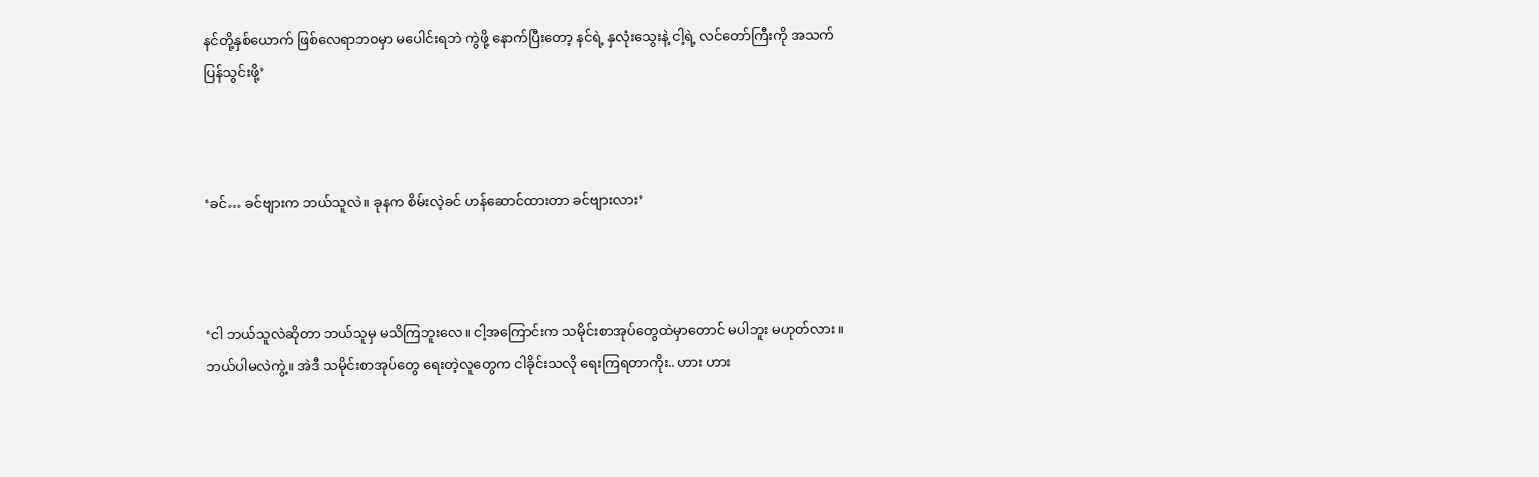နင်တို့နှစ်ယောက် ဖြစ်လေရာဘ၀မှာ မပေါင်းရဘဲ ကွဲဖို့ နောက်ပြီးတော့ နင်ရဲ့ နှလုံးသွေးနဲ့ ငါ့ရဲ့ လင်တော်ကြီးကို အသက်ပြန်သွင်းဖို့’



‘ခင်… ခင်ဗျားက ဘယ်သူလဲ။ ခုနက စိမ်းလဲ့ခင် ဟန်ဆောင်ထားတာ ခင်ဗျားလား’



‘ငါ ဘယ်သူလဲဆိုတာ ဘယ်သူမှ မသိကြဘူးလေ။ ငါ့အကြောင်းက သမိုင်းစာအုပ်တွေထဲမှာတောင် မပါဘူး မဟုတ်လား။ ဘယ်ပါမလဲကွဲ့။ အဲဒီ သမိုင်းစာအုပ်တွေ ရေးတဲ့လူတွေက ငါခိုင်းသလို ရေးကြရတာကိုး.. ဟား ဟား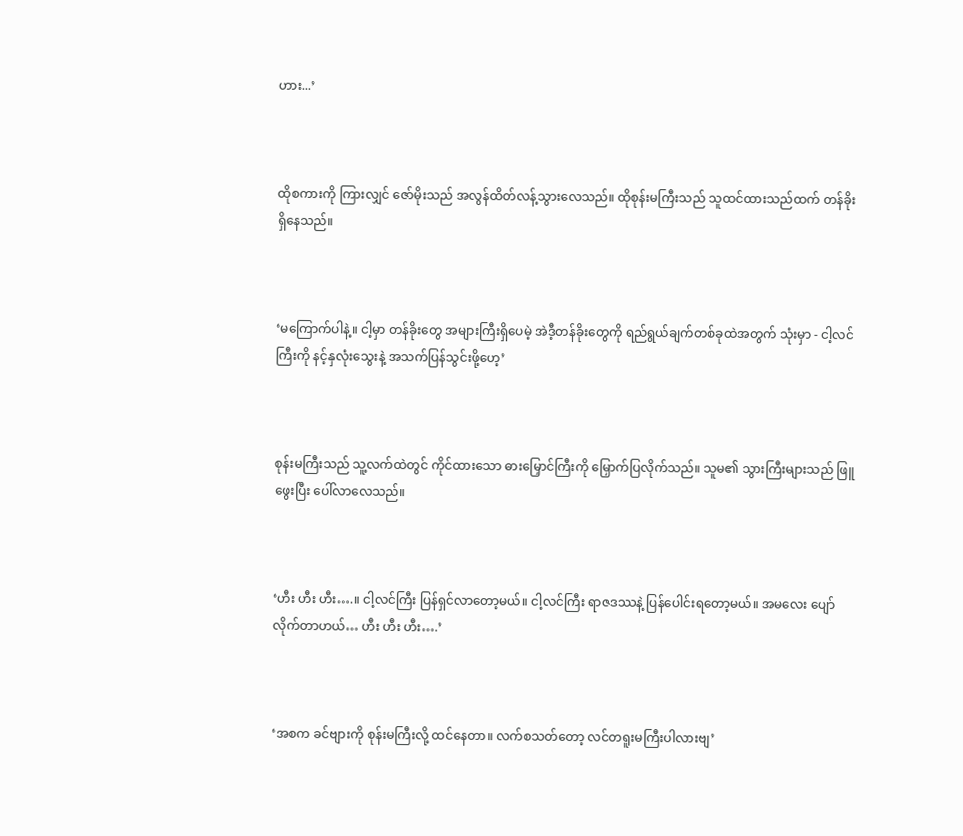ဟား...’



ထိုစကားကို ကြားလျှင် ဇော်မိုးသည် အလွန်ထိတ်လန့်သွားလေသည်။ ထိုစုန်းမကြီးသည် သူထင်ထားသည်ထက် တန်ခိုးရှိနေသည်။



‘မကြောက်ပါနဲ့။ ငါ့မှာ တန်ခိုးတွေ အများကြီးရှိပေမဲ့ အဲဒီ့တန်ခိုးတွေကို ရည်ရွယ်ချက်တစ်ခုထဲအတွက် သုံးမှာ - ငါ့လင်ကြီးကို နင့်နှလုံးသွေးနဲ့ အသက်ပြန်သွင်းဖို့ဟေ့’



စုန်းမကြီးသည် သူ့လက်ထဲတွင် ကိုင်ထားသော ဓားမြှောင်ကြီးကို မြှောက်ပြလိုက်သည်။ သူမ၏ သွားကြီးများသည် ဖြူဖွေးပြီး ‌ပေါ်လာလေသည်။



‘ဟီး ဟီး ဟီး….။ ငါ့လင်ကြီး ပြန်ရှင်လာတော့မယ်။ ငါ့လင်ကြီး ရာဇဒဿနဲ့ ပြန်ပေါင်းရတော့မယ်။ အမလေး ပျော်လိုက်တာဟယ်… ဟီး ဟီး ဟီး….’



‘အစက ခင်ဗျားကို စုန်းမကြီးလို့ ထင်နေတာ။ လက်စသတ်တော့ လင်တရူးမကြီးပါလားဗျ’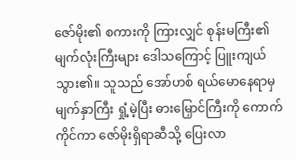ဇော်မိုး၏ စကားကို ကြားလျှင် စုန်းမကြီး၏ မျက်လုံးကြီးများ ဒေါသကြောင့် ပြူးကျယ်သွား၏။ သူသည် အော်ဟစ် ရယ်မောနေရာမှ မျက်နှာကြီး ရှုံ့မဲ့ပြီး ဓားမြှောင်ကြီးကို ကောက်ကိုင်ကာ ဇော်မိုးရှိရာဆီသို့ ပြေးလာ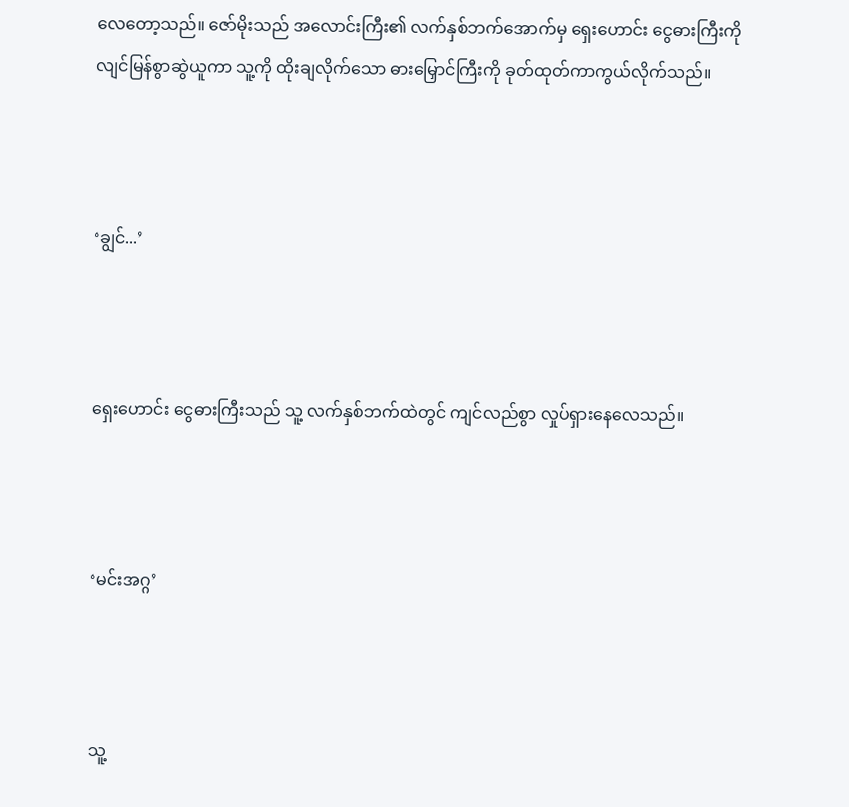လေတော့သည်။ ဇော်မိုးသည် အလောင်းကြီး၏ လက်နှစ်ဘက်အောက်မှ ရှေးဟောင်း ငွေဓားကြီးကို လျင်မြန်စွာဆွဲယူကာ သူ့ကို ထိုးချလိုက်သော ဓားမြှောင်ကြီးကို ခုတ်ထုတ်ကာကွယ်လိုက်သည်။



‘ချွင်...’



ရှေးဟောင်း ငွေဓားကြီးသည် သူ့ လက်နှစ်ဘက်ထဲတွင် ကျင်လည်စွာ လှုပ်ရှားနေလေသည်။



‘မင်းအဂ္ဂ’



သူ့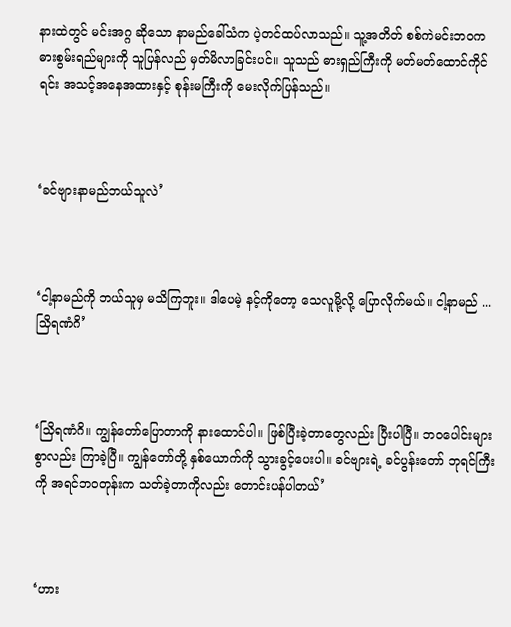နားထဲတွင် မင်းအဂ္ဂ ဆိုသော နာမည်ခေါ်သံက ပဲ့တင်ထပ်လာသည်။ သူ့အတိတ် စစ်ကဲမင်းဘ၀က ဓားစွမ်းရည်များကို သူပြန်လည် မှတ်မိလာခြင်းပင်။ သူသည် ဓားရှည်ကြီးကို မတ်မတ်ထောင်ကိုင်ရင်း အသင့်အနေအထားနှင့် စုန်းမကြီးကို မေးလိုက်ပြန်သည်။



‘ခင်ဗျားနာမည်ဘယ်သူလဲ’



‘ငါ့နာမည်ကို ဘယ်သူမှ မသိကြဘူး။ ဒါပေမဲ့ နင့်ကိုတော့ သေလူမို့လို့ ပြောလိုက်မယ်။ ငါ့နာမည် ... သြိရဏံဂိ’



‘သြိရဏံဂိ။ ကျွန်တော်ပြောတာကို နားထောင်ပါ။ ဖြစ်ပြီးခဲ့တာတွေလည်း ပြီးပါပြီ။ ဘ၀ပေါင်းများစွာလည်း ကြာခဲ့ပြီ။ ကျွန်တော်တို့ နှစ်ယောက်ကို သွားခွင့်ပေးပါ။ ခင်ဗျားရဲ့ ခင်ပွန်းတော် ဘုရင်ကြီးကို အရင်ဘ၀တုန်းက သတ်ခဲ့တာကိုလည်း တောင်းပန်ပါတယ်’



‘ဟား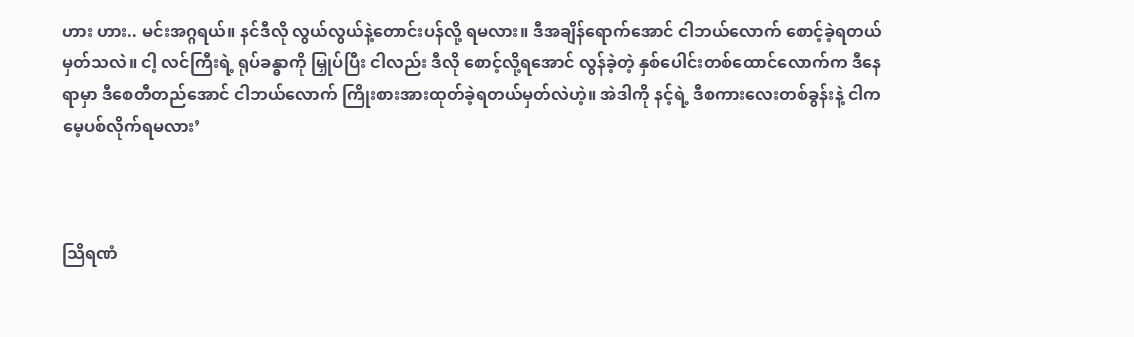ဟား ဟား.. မင်းအဂ္ဂရယ်။ နင်ဒီလို လွယ်လွယ်နဲ့တောင်းပန်လို့ ရမလား။ ဒီအချိန်ရောက်အောင် ငါဘယ်လောက် စောင့်ခဲ့ရတယ်မှတ်သလဲ။ ငါ့ လင်ကြီးရဲ့ ရုပ်ခန္ဓာကို မြှုပ်ပြီး ငါလည်း ဒီလို စောင့်လို့ရအောင် လွန်ခဲ့တဲ့ နှစ်ပေါင်းတစ်ထောင်လောက်က ဒီနေရာမှာ ဒီစေတီတည်အောင် ငါဘယ်လောက် ကြိုးစားအားထုတ်ခဲ့ရတယ်မှတ်လဲဟဲ့။ အဲဒါကို နင့်ရဲ့ ဒီစကားလေးတစ်ခွန်းနဲ့ ငါက မေ့ပစ်လိုက်ရမလား’



သြိရဏံ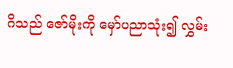ဂိသည် ဇော်မိုးကို မှော်ပညာသုံး၍ လွှမ်း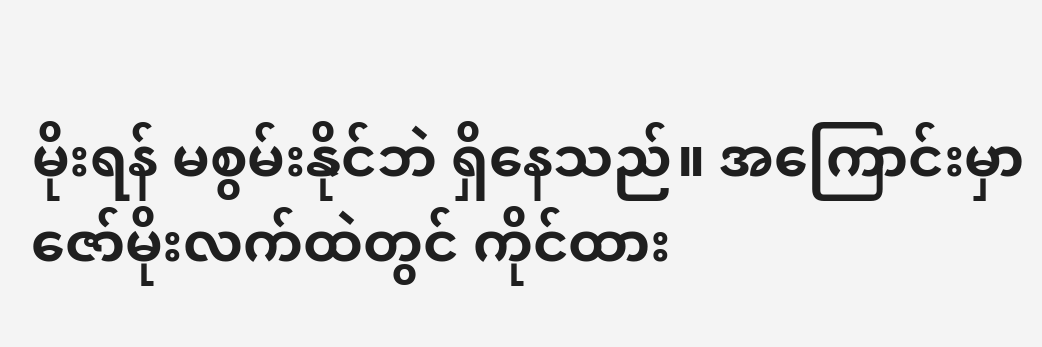မိုးရန် မစွမ်းနိုင်ဘဲ ရှိနေသည်။ အကြောင်းမှာ ဇော်မိုးလက်ထဲတွင် ကိုင်ထား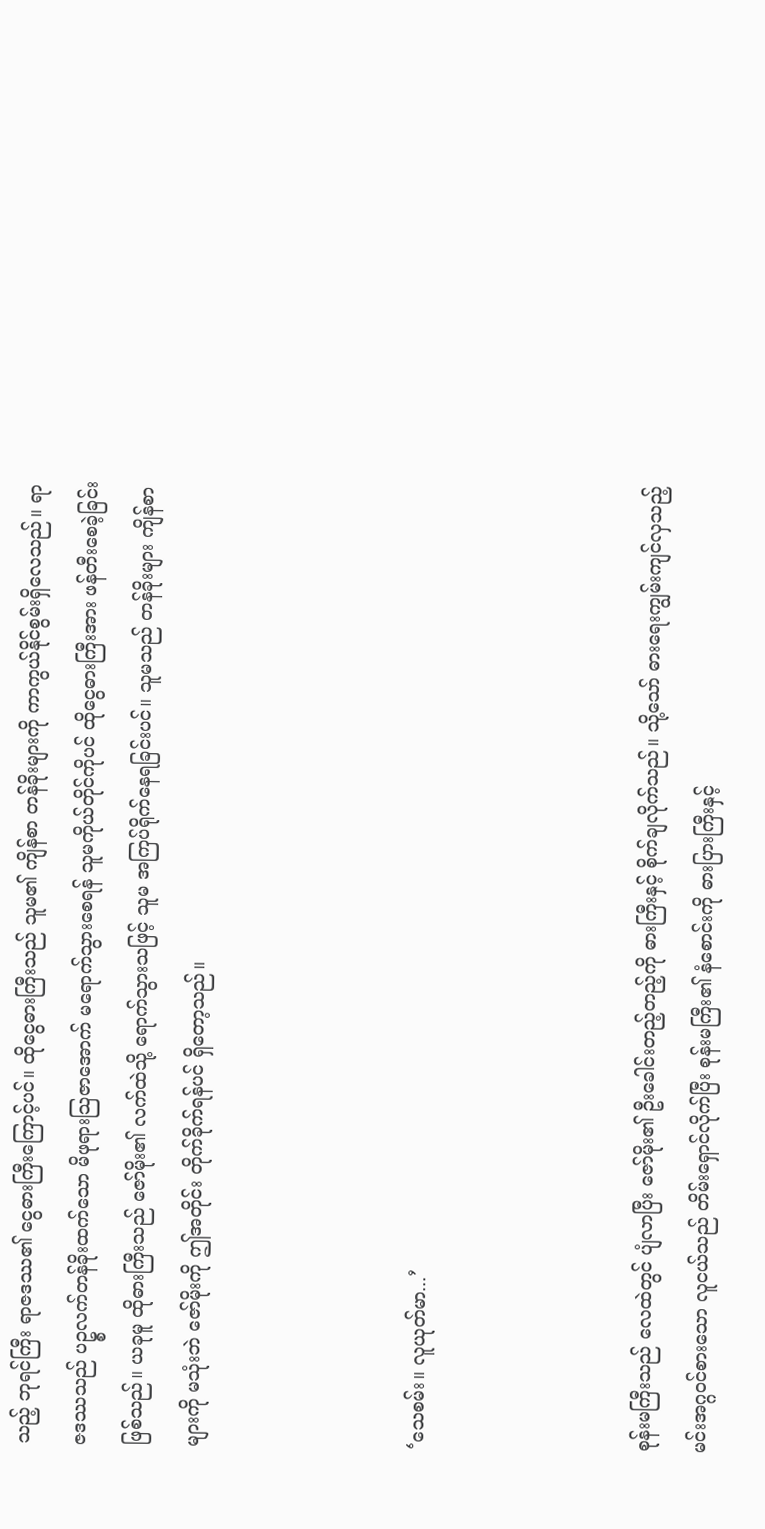သည့် ဘုရင်ကြီး ရာဇဒဿ၏ ငွေဓားကြီးကြောင့်ပင်။ ထိုငွေဓားကြီးသည် သူမ၏ ကျိန်စာ တန်ခိုးများကို ကာကွယ်နိုင်စွမ်းရှိလေသည်။ ရာဇဒဿသည် ပဥ္စလက်တန်ခိုးထက်သော မိဖုရားသြဇာအောက် မရောက်သွားစေရန် သူမကိုယ်တိုင်ကိုပင် ထိုငွေဓားကြီးအား ဖန်တီးစေခဲ့ခြင်းဖြစ်သည်။ ယခုမူ ထိုဓားကြီးသည် ဇော်မိုး၏ လက်ထဲသို့ ရောက်သွားသဖြင့် သူမ အကြပ်ရိုက်နေရခြင်းပင်။ သူမသည် တန်ခိုးများ ကျိန်စာများကို မသုံးဘဲ ဇော်မိုးကို ဤအတိုင်း တိုက်ခိုက်ရန်ပင် ရှိတော့သည်။



‘သေစမ်း။ လူယုတ်မာ...’



စုန်းမကြီးသည် လေထဲတွင် ပျံလာပြီး ဇော်မိုး၏ ဦးခေါင်းတည့်တည့်ကို ဓားကြီးနှင့် စိုက်ချလိုက်သည်။ သို့သော် ဓားရေးကျွမ်းကျင်လှသည့် မင်းအဂ္ဂ၀င်စားသော လူငယ်သည် တိမ်းရှောင်လိုက်ပြီး စုန်းမကြီး၏ နံစောင်းကို ဓားပြားကြီးနှင့်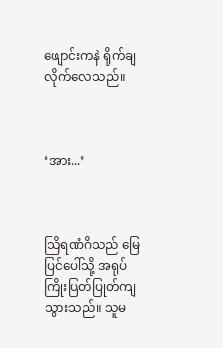ဖျောင်းကနဲ ရိုက်ချလိုက်လေသည်။



‘အား...’



သြိရဏံဂိသည် မြေပြင်ပေါ်သို့ အရုပ်ကြိုးပြတ်ပြုတ်ကျသွားသည်။ သူမ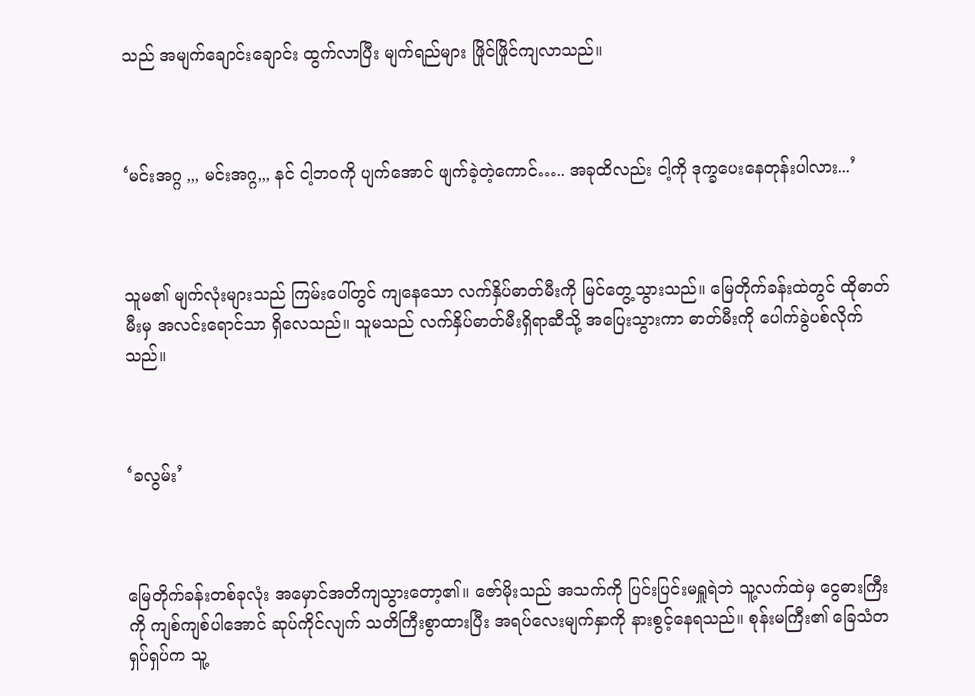သည် အမျက်ချောင်းချောင်း ထွက်လာပြီး မျက်ရည်များ ဖြိုင်ဖြိုင်ကျလာသည်။



‘မင်းအဂ္ဂ ,,, မင်းအဂ္ဂ,,, နင် ငါ့ဘ၀ကို ပျက်အောင် ဖျက်ခဲ့တဲ့ကောင်….. အခုထိလည်း ငါ့ကို ဒုက္ခပေးနေတုန်းပါလား...’



သူမ၏ မျက်လုံးများသည် ကြမ်းပေါ်တွင် ကျနေသော လက်နှိပ်ဓာတ်မီးကို မြင်တွေ့သွားသည်။ မြေတိုက်ခန်းထဲတွင် ထိုဓာတ်မီးမှ အလင်းရောင်သာ ရှိလေသည်။ သူမသည် လက်နှိပ်ဓာတ်မီးရှိရာဆီသို့ အပြေးသွားကာ ဓာတ်မီးကို ပေါက်ခွဲပစ်လိုက်သည်။



‘ခလွမ်း’



မြေတိုက်ခန်းတစ်ခုလုံး အမှောင်အတိကျသွားတော့၏။ ဇော်မိုးသည် အသက်ကို ပြင်းပြင်းမရှူရဲဘဲ သူ့လက်ထဲမှ ငွေဓားကြီးကို ကျစ်ကျစ်ပါအောင် ဆုပ်ကိုင်လျက် သတိကြီးစွာထားပြီး အရပ်လေးမျက်နှာကို နားစွင့်နေရသည်။ စုန်းမကြီး၏ ခြေသံတရှပ်ရှပ်က သူ့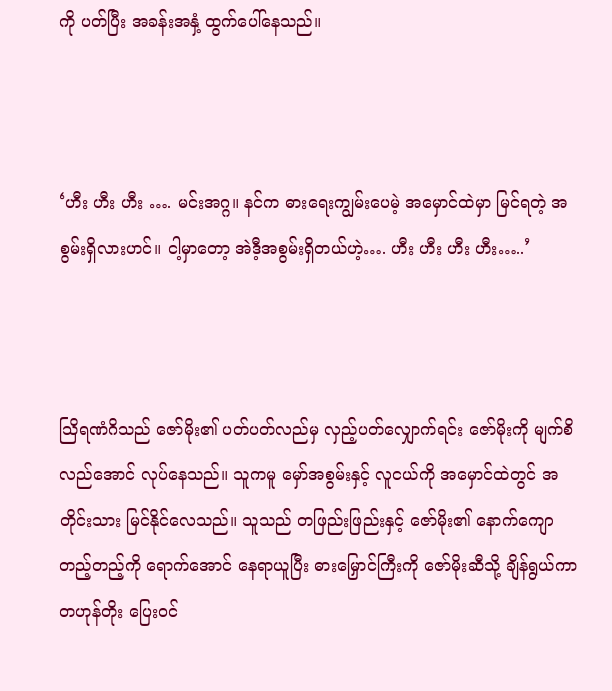ကို ပတ်ပြီး အခန်းအနှံ့ ထွက်ပေါ်နေသည်။



‘ဟီး ဟီး ဟီး …. မင်းအဂ္ဂ။ နင်က ဓားရေးကျွမ်းပေမဲ့ အမှောင်ထဲမှာ မြင်ရတဲ့ အစွမ်းရှိလားဟင်။ ငါ့မှာတော့ အဲဒီ့အစွမ်းရှိတယ်ဟဲ့…. ဟီး ဟီး ဟီး ဟီး…..’



သြိရဏံဂိသည် ဇော်မိုး၏ ပတ်ပတ်လည်မှ လှည့်ပတ်လျှောက်ရင်း ဇော်မိုးကို မျက်စိလည်အောင် လုပ်နေသည်။ သူကမူ မှော်အစွမ်းနှင့် လူငယ်ကို အမှောင်ထဲတွင် အတိုင်းသား မြင်နိုင်လေသည်။ သူသည် တဖြည်းဖြည်းနှင့် ဇော်မိုး၏ နောက်ကျောတည့်တည့်ကို ရောက်အောင် နေရာယူပြီး ဓားမြှောင်ကြီးကို ဇော်မိုးဆီသို့ ချိန်ရွယ်ကာ တဟုန်တိုး ပြေး၀င်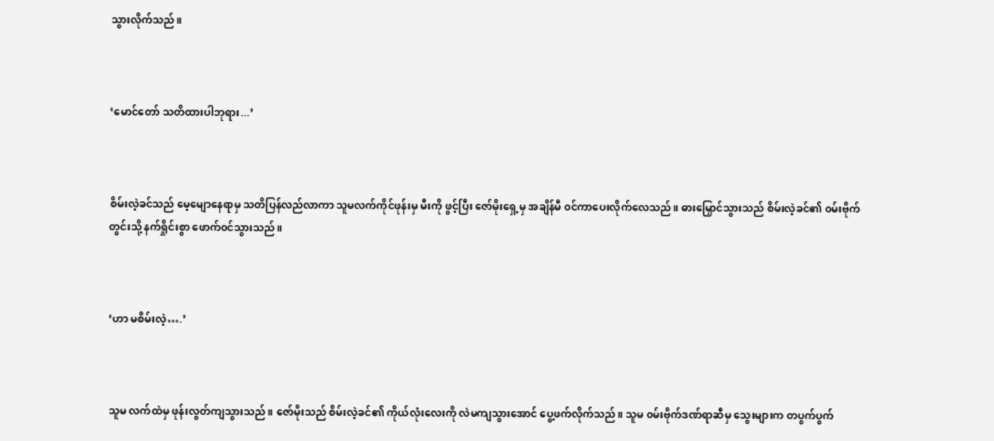သွားလိုက်သည်။



‘မောင်တော် သတိထားပါဘုရား...’



စိမ်းလဲ့ခင်သည် မေ့မျောနေရာမှ သတိပြန်လည်လာကာ သူမလက်ကိုင်ဖုန်းမှ မီးကို ဖွင့်ပြီး ဇော်မိုးရှေ့မှ အချိန်မီ ၀င်ကာပေးလိုက်လေသည်။ ဓားမြှောင်သွားသည် စိမ်းလဲ့ခင်၏ ၀မ်းဗိုက်တွင်းသို့ နက်ရှိုင်းစွာ ဖောက်၀င်သွားသည်။



‘ဟာ မစိမ်းလဲ့….’



သူမ လက်ထဲမှ ဖုန်းလွတ်ကျသွားသည်။ ဇော်မိုးသည် စိမ်းလဲ့ခင်၏ ကိုယ်လုံးလေးကို လဲမကျသွားအောင် ပွေ့ဖက်လိုက်သည်။ သူမ ၀မ်းဗိုက်ဒဏ်ရာဆီမှ သွေးများက တပွက်ပွက်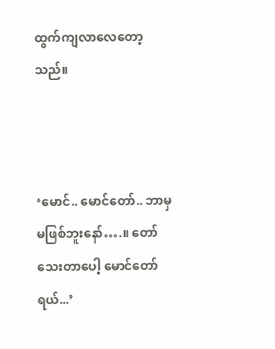ထွက်ကျလာလေတော့သည်။



‘မောင်.. မောင်တော်.. ဘာမှ မဖြစ်ဘူးနော်….။ တော်သေးတာပေါ့ မောင်တော်ရယ်...’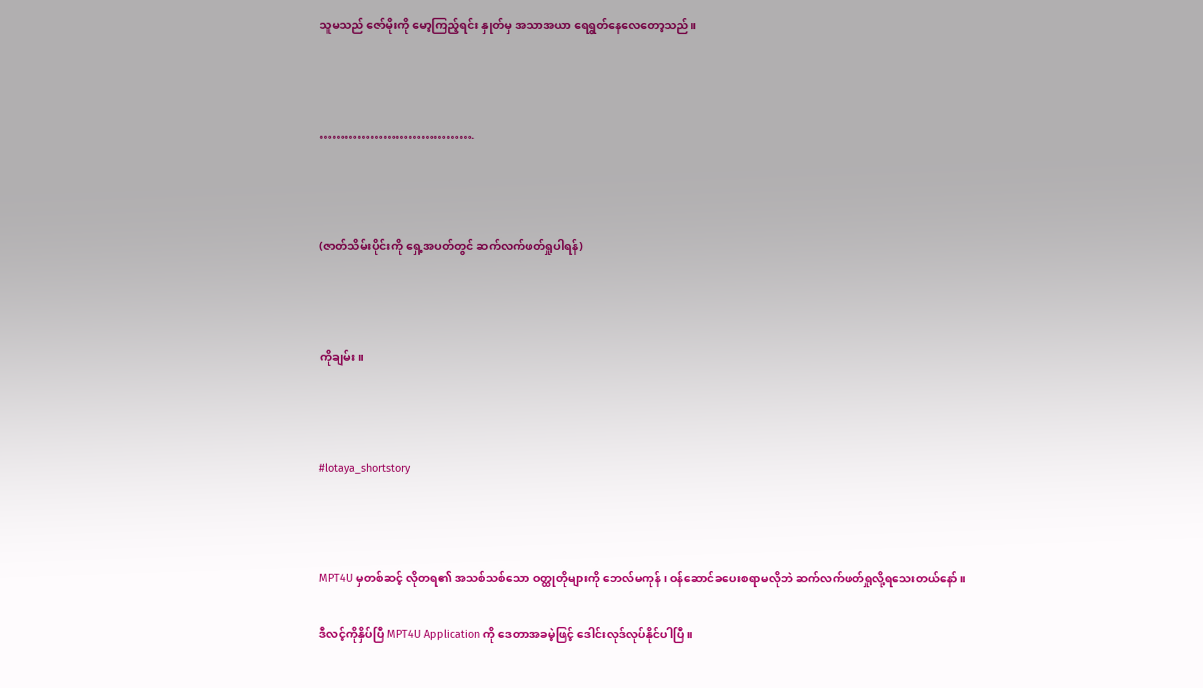သူမသည် ဇော်မိုးကို မော့ကြည့်ရင်း နှုတ်မှ အသာအယာ ရေရွတ်နေလေတော့သည်။



……………………………….



(ဇာတ်သိမ်းပိုင်းကို ရှေ့အပတ်တွင် ဆက်လက်ဖတ်ရှုပါရန်)



ကိုချမ်း။



#lotaya_shortstory



MPT4U မှတစ်ဆင့် လိုတရ၏ အသစ်သစ်သော ဝတ္ထုတိုများကို ဘေလ်မကုန် ၊ ဝန်ဆောင်ခပေးစရာမလိုဘဲ ဆက်လက်ဖတ်ရှုလို့ရသေးတယ်နော်။

ဒီလင့်ကိုနှိပ်ပြီ MPT4U Application ကို ဒေတာအခမဲ့ဖြင့် ဒေါင်းလုဒ်လုပ်နိုင်ပါပြီ။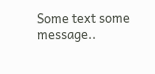Some text some message..